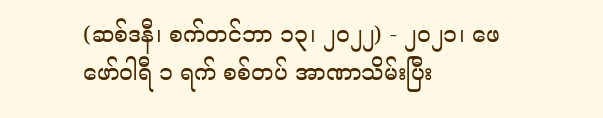(ဆစ်ဒနီ၊ စက်တင်ဘာ ၁၃၊ ၂၀၂၂) - ၂၀၂၁၊ ဖေဖော်ဝါရီ ၁ ရက် စစ်တပ် အာဏာသိမ်းပြီး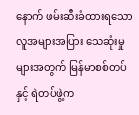နောက် ဖမ်းဆီးခံထားရသော လူအများအပြား သေဆုံးမှုများအတွက် မြန်မာစစ်တပ်နှင့် ရဲတပ်ဖွဲ့က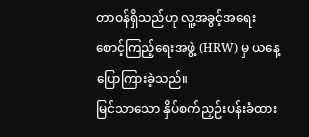တာဝန်ရှိသည်ဟု လူ့အခွင့်အရေး စောင့်ကြည့်ရေးအဖွဲ့ (HRW) မှ ယနေ့ ပြောကြားခဲ့သည်။
မြင်သာသော နှိပ်စက်ညှဉ်းပန်းခံထား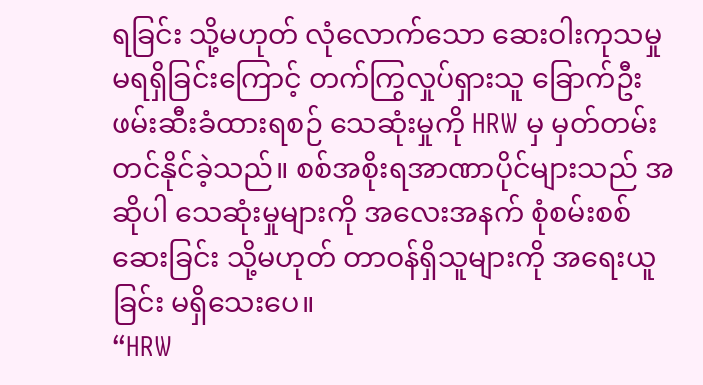ရခြင်း သို့မဟုတ် လုံလောက်သော ဆေးဝါးကုသမှု မရရှိခြင်းကြောင့် တက်ကြွလှုပ်ရှားသူ ခြောက်ဦး ဖမ်းဆီးခံထားရစဉ် သေဆုံးမှုကို HRW မှ မှတ်တမ်းတင်နိုင်ခဲ့သည်။ စစ်အစိုးရအာဏာပိုင်များသည် အဆိုပါ သေဆုံးမှုများကို အလေးအနက် စုံစမ်းစစ်ဆေးခြင်း သို့မဟုတ် တာဝန်ရှိသူများကို အရေးယူခြင်း မရှိသေးပေ။
“HRW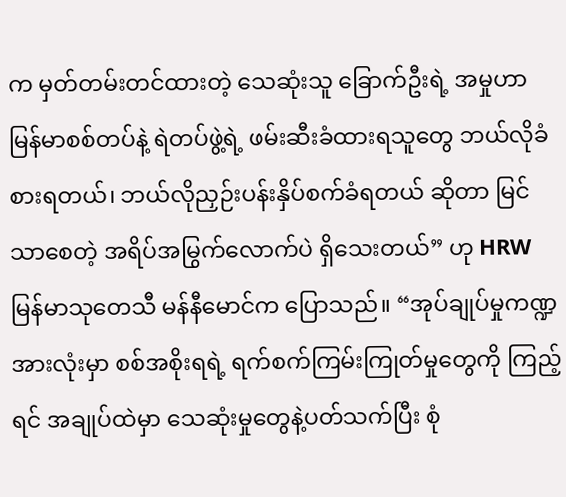က မှတ်တမ်းတင်ထားတဲ့ သေဆုံးသူ ခြောက်ဦးရဲ့ အမှုဟာ မြန်မာစစ်တပ်နဲ့ ရဲတပ်ဖွဲ့ရဲ့ ဖမ်းဆီးခံထားရသူတွေ ဘယ်လိုခံစားရတယ်၊ ဘယ်လိုညှဉ်းပန်းနှိပ်စက်ခံရတယ် ဆိုတာ မြင်သာစေတဲ့ အရိပ်အမြွက်လောက်ပဲ ရှိသေးတယ်” ဟု HRW မြန်မာသုတေသီ မန်နီမောင်က ပြောသည်။ “အုပ်ချုပ်မှုကဏ္ဍအားလုံးမှာ စစ်အစိုးရရဲ့ ရက်စက်ကြမ်းကြုတ်မှုတွေကို ကြည့်ရင် အချုပ်ထဲမှာ သေဆုံးမှုတွေနဲ့ပတ်သက်ပြီး စုံ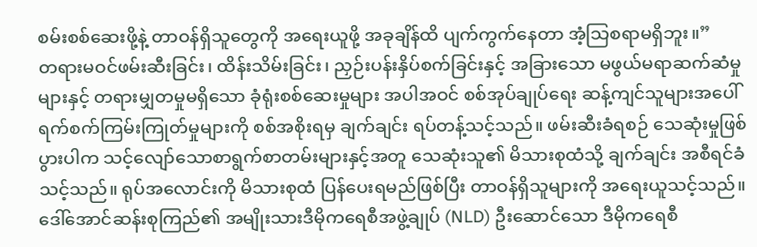စမ်းစစ်ဆေးဖို့နဲ့ တာဝန်ရှိသူတွေကို အရေးယူဖို့ အခုချိန်ထိ ပျက်ကွက်နေတာ အံ့သြစရာမရှိဘူး။”
တရားမဝင်ဖမ်းဆီးခြင်း၊ ထိန်းသိမ်းခြင်း၊ ညှဉ်းပန်းနှိပ်စက်ခြင်းနှင့် အခြားသော မဖွယ်မရာဆက်ဆံမှုများနှင့် တရားမျှတမှုမရှိသော ခုံရုံးစစ်ဆေးမှုများ အပါအဝင် စစ်အုပ်ချုပ်ရေး ဆန့်ကျင်သူများအပေါ် ရက်စက်ကြမ်းကြုတ်မှုများကို စစ်အစိုးရမှ ချက်ချင်း ရပ်တန့်သင့်သည်။ ဖမ်းဆီးခံရစဉ် သေဆုံးမှုဖြစ်ပွားပါက သင့်လျော်သောစာရွက်စာတမ်းများနှင့်အတူ သေဆုံးသူ၏ မိသားစုထံသို့ ချက်ချင်း အစီရင်ခံသင့်သည်။ ရုပ်အလောင်းကို မိသားစုထံ ပြန်ပေးရမည်ဖြစ်ပြီး တာဝန်ရှိသူများကို အရေးယူသင့်သည်။
ဒေါ်အောင်ဆန်းစုကြည်၏ အမျိုးသားဒီမိုကရေစီအဖွဲ့ချုပ် (NLD) ဦးဆောင်သော ဒီမိုကရေစီ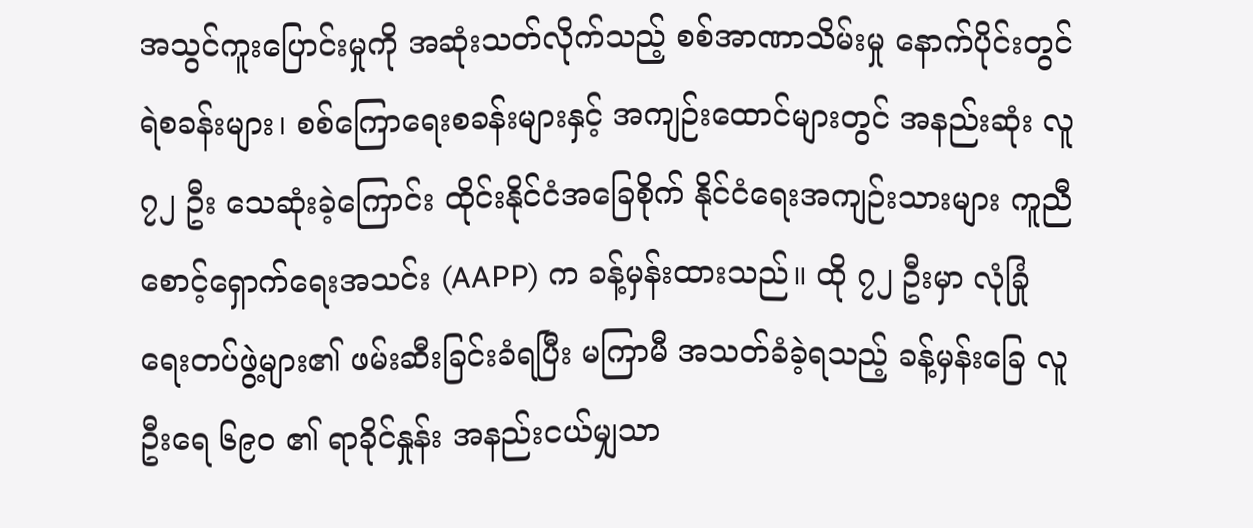အသွင်ကူးပြောင်းမှုကို အဆုံးသတ်လိုက်သည့် စစ်အာဏာသိမ်းမှု နောက်ပိုင်းတွင် ရဲစခန်းများ၊ စစ်ကြောရေးစခန်းများနှင့် အကျဉ်းထောင်များတွင် အနည်းဆုံး လူ ၇၂ ဦး သေဆုံးခဲ့ကြောင်း ထိုင်းနိုင်ငံအခြေစိုက် နိုင်ငံရေးအကျဉ်းသားများ ကူညီစောင့်ရှောက်ရေးအသင်း (AAPP) က ခန့်မှန်းထားသည်။ ထို ၇၂ ဦးမှာ လုံခြုံရေးတပ်ဖွဲ့များ၏ ဖမ်းဆီးခြင်းခံရပြီး မကြာမီ အသတ်ခံခဲ့ရသည့် ခန့်မှန်းခြေ လူဦးရေ ၆၉၀ ၏ ရာခိုင်နှုန်း အနည်းငယ်မျှသာ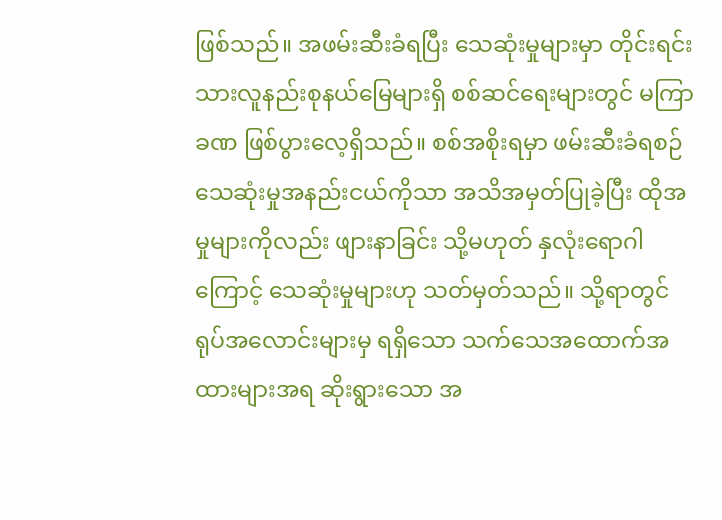ဖြစ်သည်။ အဖမ်းဆီးခံရပြီး သေဆုံးမှုများမှာ တိုင်းရင်းသားလူနည်းစုနယ်မြေများရှိ စစ်ဆင်ရေးများတွင် မကြာခဏ ဖြစ်ပွားလေ့ရှိသည်။ စစ်အစိုးရမှာ ဖမ်းဆီးခံရစဉ် သေဆုံးမှုအနည်းငယ်ကိုသာ အသိအမှတ်ပြုခဲ့ပြီး ထိုအမှုများကိုလည်း ဖျားနာခြင်း သို့မဟုတ် နှလုံးရောဂါကြောင့် သေဆုံးမှုများဟု သတ်မှတ်သည်။ သို့ရာတွင် ရုပ်အလောင်းများမှ ရရှိသော သက်သေအထောက်အထားများအရ ဆိုးရွားသော အ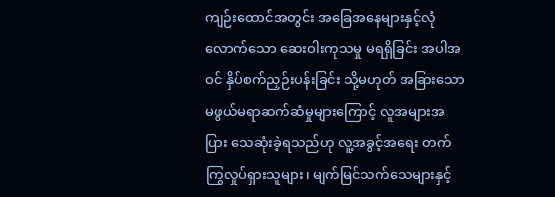ကျဉ်းထောင်အတွင်း အခြေအနေများနှင့်လုံလောက်သော ဆေးဝါးကုသမှု မရရှိခြင်း အပါအဝင် နှိပ်စက်ညှဉ်းပန်းခြင်း သို့မဟုတ် အခြားသော မဖွယ်မရာဆက်ဆံမှုများကြောင့် လူအများအပြား သေဆုံးခဲ့ရသည်ဟု လူ့အခွင့်အရေး တက်ကြွလှုပ်ရှားသူများ၊ မျက်မြင်သက်သေများနှင့်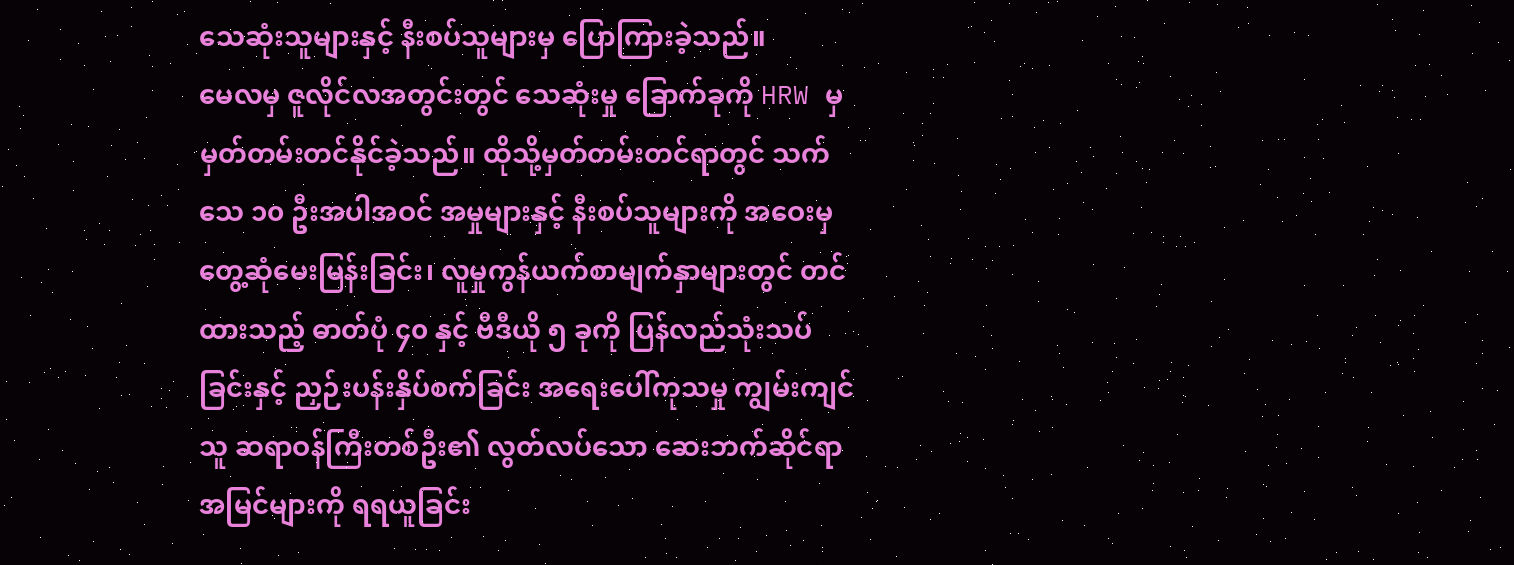သေဆုံးသူများနှင့် နီးစပ်သူများမှ ပြောကြားခဲ့သည်။
မေလမှ ဇူလိုင်လအတွင်းတွင် သေဆုံးမှု ခြောက်ခုကို HRW မှ မှတ်တမ်းတင်နိုင်ခဲ့သည်။ ထိုသို့မှတ်တမ်းတင်ရာတွင် သက်သေ ၁၀ ဦးအပါအဝင် အမှုများနှင့် နီးစပ်သူများကို အဝေးမှ တွေ့ဆုံမေးမြန်းခြင်း၊ လူမှုကွန်ယက်စာမျက်နှာများတွင် တင်ထားသည့် ဓာတ်ပုံ ၄၀ နှင့် ဗီဒီယို ၅ ခုကို ပြန်လည်သုံးသပ်ခြင်းနှင့် ညှဉ်းပန်းနှိပ်စက်ခြင်း အရေးပေါ်ကုသမှု ကျွမ်းကျင်သူ ဆရာဝန်ကြီးတစ်ဦး၏ လွတ်လပ်သော ဆေးဘက်ဆိုင်ရာ အမြင်များကို ရရယူခြင်း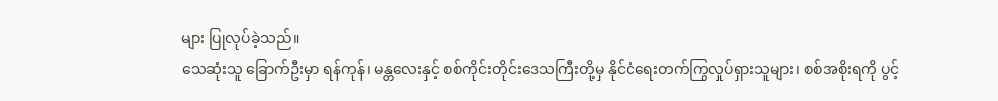များ ပြုလုပ်ခဲ့သည်။
သေဆုံးသူ ခြောက်ဦးမှာ ရန်ကုန်၊ မန္တလေးနှင့် စစ်ကိုင်းတိုင်းဒေသကြီးတို့မှ နိုင်ငံရေးတက်ကြွလှုပ်ရှားသူများ၊ စစ်အစိုးရကို ပွင့်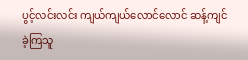ပွင့်လင်းလင်း ကျယ်ကျယ်လောင်လောင် ဆန့်ကျင်ခဲ့ကြသူ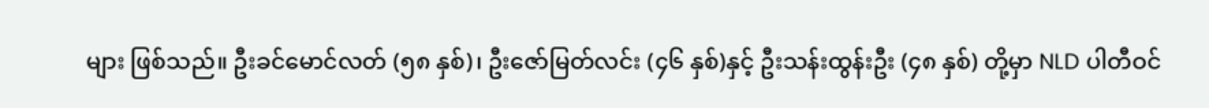များ ဖြစ်သည်။ ဦးခင်မောင်လတ် (၅၈ နှစ်)၊ ဦးဇော်မြတ်လင်း (၄၆ နှစ်)နှင့် ဦးသန်းထွန်းဦး (၄၈ နှစ်) တို့မှာ NLD ပါတီဝင်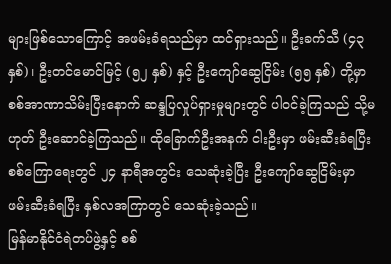များဖြစ်သောကြောင့် အဖမ်းခံရသည်မှာ ထင်ရှားသည်။ ဦးခက်သီ (၄၃ နှစ်)၊ ဦးတင်မောင်မြင့် (၅၂ နှစ်) နှင့် ဦးကျော်ဆွေငြိမ်း (၅၅ နှစ်) တို့မှာ စစ်အာဏာသိမ်းပြီးနောက် ဆန္ဒပြလှုပ်ရှားမှုများတွင် ပါဝင်ခဲ့ကြသည် သို့မဟုတ် ဦးဆောင်ခဲ့ကြသည်။ ထိုခြောက်ဦးအနက် ငါးဦးမှာ ဖမ်းဆီးခံရပြီး စစ်ကြောရေးတွင် ၂၄ နာရီအတွင်း သေဆုံးခဲ့ပြီး ဦးကျော်ဆွေငြိမ်းမှာ ဖမ်းဆီးခံရပြီး နှစ်လအကြာတွင် သေဆုံးခဲ့သည်။
မြန်မာနိုင်ငံရဲတပ်ဖွဲ့နှင့် စစ်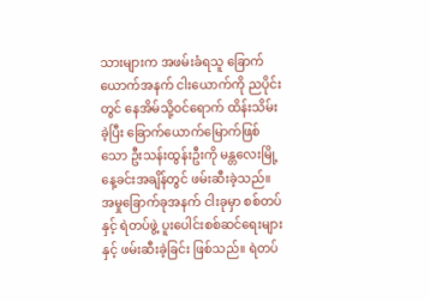သားများက အဖမ်းခံရသူ ခြောက်ယောက်အနက် ငါးယောက်ကို ညပိုင်းတွင် နေအိမ်သို့ဝင်ရောက် ထိန်းသိမ်းခဲ့ပြီး ခြောက်ယောက်မြောက်ဖြစ်သော ဦးသန်းထွန်းဦးကို မန္တလေးမြို့ နေ့ခင်းအချိန်တွင် ဖမ်းဆီးခဲ့သည်။ အမှုခြောက်ခုအနက် ငါးခုမှာ စစ်တပ်နှင့် ရဲတပ်ဖွဲ့ ပူးပေါင်းစစ်ဆင်ရေးများနှင့် ဖမ်းဆီးခဲ့ခြင်း ဖြစ်သည်။ ရဲတပ်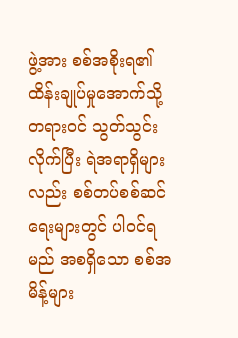ဖွဲ့အား စစ်အစိုးရ၏ ထိန်းချုပ်မှုအောက်သို့ တရားဝင် သွတ်သွင်းလိုက်ပြီး ရဲအရာရှိများလည်း စစ်တပ်စစ်ဆင်ရေးများတွင် ပါဝင်ရမည် အစရှိသော စစ်အမိန့်များ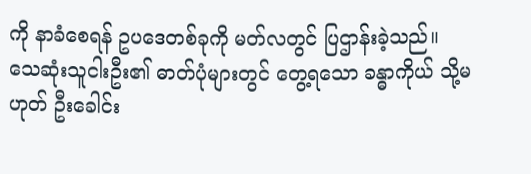ကို နာခံစေရန် ဥပဒေတစ်ခုကို မတ်လတွင် ပြဌာန်းခဲ့သည်။
သေဆုံးသူငါးဦး၏ ဓာတ်ပုံများတွင် တွေ့ရသော ခန္ဓာကိုယ် သို့မဟုတ် ဦးခေါင်း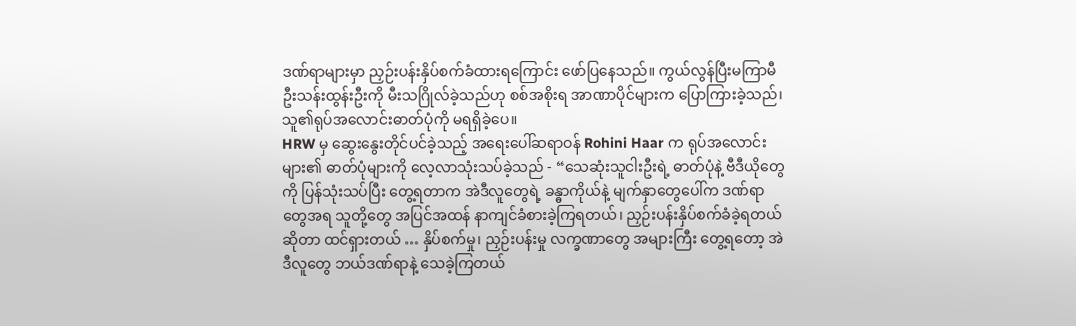ဒဏ်ရာများမှာ ညှဉ်းပန်းနှိပ်စက်ခံထားရကြောင်း ဖော်ပြနေသည်။ ကွယ်လွန်ပြီးမကြာမီ ဦးသန်းထွန်းဦးကို မီးသဂြိုလ်ခဲ့သည်ဟု စစ်အစိုးရ အာဏာပိုင်များက ပြောကြားခဲ့သည်၊ သူ၏ရုပ်အလောင်းဓာတ်ပုံကို မရရှိခဲ့ပေ။
HRW မှ ဆွေးနွေးတိုင်ပင်ခဲ့သည့် အရေးပေါ်ဆရာဝန် Rohini Haar က ရုပ်အလောင်းများ၏ ဓာတ်ပုံများကို လေ့လာသုံးသပ်ခဲ့သည် - “သေဆုံးသူငါးဦးရဲ့ ဓာတ်ပုံနဲ့ ဗီဒီယိုတွေကို ပြန်သုံးသပ်ပြီး တွေ့ရတာက အဲဒီလူတွေရဲ့ ခန္ဓာကိုယ်နဲ့ မျက်နှာတွေပေါ်က ဒဏ်ရာတွေအရ သူတို့တွေ အပြင်အထန် နာကျင်ခံစားခဲ့ကြရတယ်၊ ညှဉ်းပန်းနှိပ်စက်ခံခဲ့ရတယ် ဆိုတာ ထင်ရှားတယ် … နှိပ်စက်မှု၊ ညှဉ်းပန်းမှု လက္ခဏာတွေ အများကြီး တွေ့ရတော့ အဲဒီလူတွေ ဘယ်ဒဏ်ရာနဲ့ သေခဲ့ကြတယ်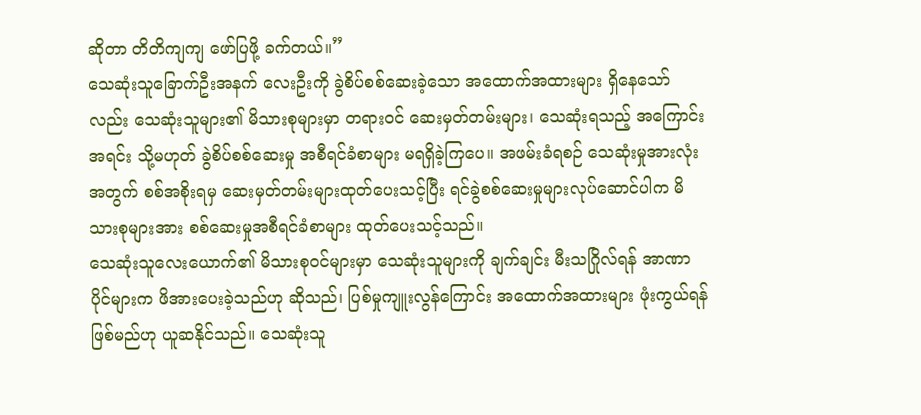ဆိုတာ တိတိကျကျ ဖော်ပြဖို့ ခက်တယ်။”
သေဆုံးသူခြောက်ဦးအနက် လေးဦးကို ခွဲစိပ်စစ်ဆေးခဲ့သော အထောက်အထားများ ရှိနေသော်လည်း သေဆုံးသူများ၏ မိသားစုများမှာ တရားဝင် ဆေးမှတ်တမ်းများ၊ သေဆုံးရသည့် အကြောင်းအရင်း သို့မဟုတ် ခွဲစိပ်စစ်ဆေးမှု အစီရင်ခံစာများ မရရှိခဲ့ကြပေ။ အဖမ်းခံရစဉ် သေဆုံးမှုအားလုံးအတွက် စစ်အစိုးရမှ ဆေးမှတ်တမ်းများထုတ်ပေးသင့်ပြီး ရင်ခွဲစစ်ဆေးမှုများလုပ်ဆောင်ပါက မိသားစုများအား စစ်ဆေးမှုအစီရင်ခံစာများ ထုတ်ပေးသင့်သည်။
သေဆုံးသူလေးယောက်၏ မိသားစုဝင်များမှာ သေဆုံးသူများကို ချက်ချင်း မီးသဂြိုလ်ရန် အာဏာပိုင်များက ဖိအားပေးခဲ့သည်ဟု ဆိုသည်၊ ပြစ်မှုကျူးလွန်ကြောင်း အထောက်အထားများ ဖုံးကွယ်ရန် ဖြစ်မည်ဟု ယူဆနိုင်သည်။ သေဆုံးသူ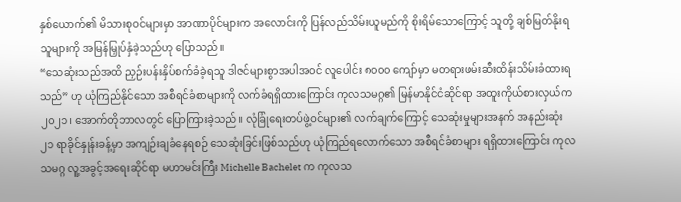နှစ်ယောက်၏ မိသားစုဝင်များမှာ အာဏာပိုင်များက အလောင်းကို ပြန်လည်သိမ်းယူမည်ကို စိုးရိမ်သောကြောင့် သူတို့ ချစ်မြတ်နိုးရသူများကို အမြန်မြှုပ်နှံခဲ့သည်ဟု ပြောသည်။
“သေဆုံးသည်အထိ ညှဉ်းပန်းနှိပ်စက်ခံခဲ့ရသူ ဒါဇင်များစွာအပါအဝင် လူပေါင်း ၈၀၀၀ ကျော်မှာ မတရားဖမ်းဆီးထိန်းသိမ်းခံထားရသည်” ဟု ယုံကြည်နိုင်သော အစီရင်ခံစာများကို လက်ခံရရှိထားကြောင်း ကုလသမဂ္ဂ၏ မြန်မာနိုင်ငံဆိုင်ရာ အထူးကိုယ်စားလှယ်က ၂၀၂၁၊ အောက်တိုဘာလတွင် ပြောကြားခဲ့သည်။ လုံခြုံရေးတပ်ဖွဲ့ဝင်များ၏ လက်ချက်ကြောင့် သေဆုံးမှုများအနက် အနည်းဆုံး ၂၁ ရာခိုင်နှုန်းခန့်မှာ အကျဉ်းချခံနေရစဉ် သေဆုံးခြင်းဖြစ်သည်ဟု ယုံကြည်ရလောက်သော အစီရင်ခံစာများ ရရှိထားကြောင်း ကုလသမဂ္ဂ လူ့အခွင့်အရေးဆိုင်ရာ မဟာမင်းကြီး Michelle Bachelet က ကုလသ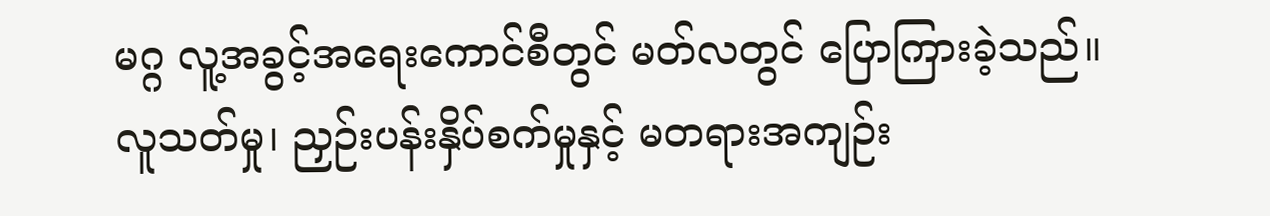မဂ္ဂ လူ့အခွင့်အရေးကောင်စီတွင် မတ်လတွင် ပြောကြားခဲ့သည်။
လူသတ်မှု၊ ညှဉ်းပန်းနှိပ်စက်မှုနှင့် မတရားအကျဉ်း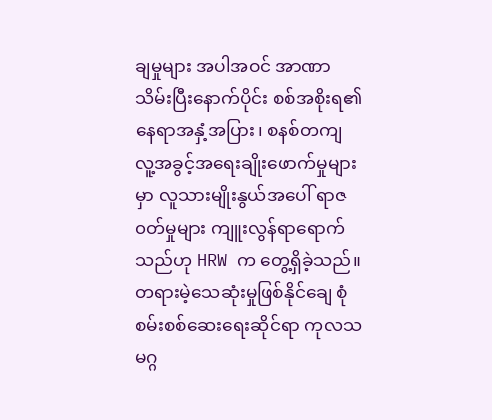ချမှုများ အပါအဝင် အာဏာသိမ်းပြီးနောက်ပိုင်း စစ်အစိုးရ၏ နေရာအနှံ့အပြား၊ စနစ်တကျ လူ့အခွင့်အရေးချိုးဖောက်မှုများမှာ လူသားမျိုးနွယ်အပေါ် ရာဇ၀တ်မှုများ ကျူးလွန်ရာရောက်သည်ဟု HRW က တွေ့ရှိခဲ့သည်။
တရားမဲ့သေဆုံးမှုဖြစ်နိုင်ချေ စုံစမ်းစစ်ဆေးရေးဆိုင်ရာ ကုလသမဂ္ဂ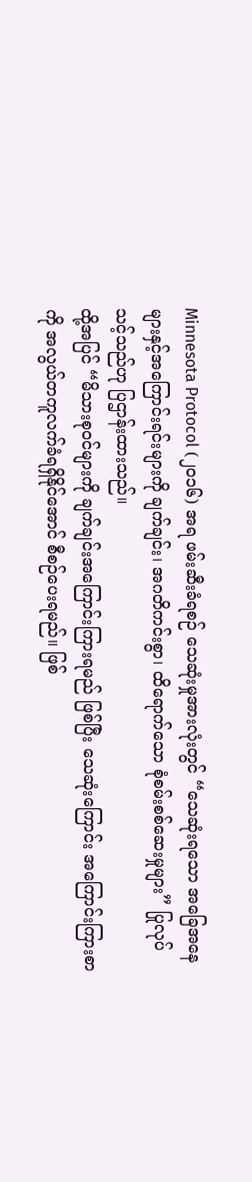Minnesota Protocol (၂၀၁၆) အရ ဖမ်းဆီးခံရစဉ် သေဆုံးမှုအားလုံးတွင် “သေဆုံးရသော အခြေအနေများနှင့်အကြောင်းရင်းများကို ချက်ချင်း၊ အဂတိကင်းစွာ၊ ထိရောက်သော စုံစမ်းစစ်ဆေးမှုများ” ပြုလုပ်သင့်သည်ဟု ပြဌာန်းထားသည်။
ထို့အပြင် “မိသားစုဝင်များကို ချက်ချင်းအကြောင်းကြားရမည် ဖြစ်ပြီး သေဆုံးကြောင်း အကြောင်းကြားစာကို အလွယ်တကူလက်ခံရရှိနိုင်အောင် စီစဉ်ပေးရမည်။ ဖြစ်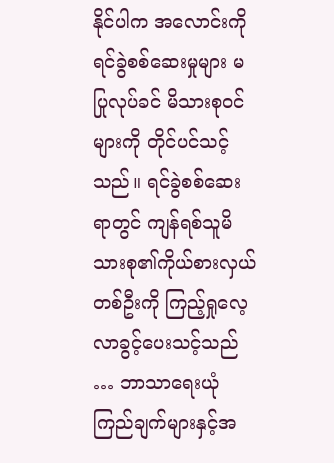နိုင်ပါက အလောင်းကို ရင်ခွဲစစ်ဆေးမှုများ မပြုလုပ်ခင် မိသားစုဝင်များကို တိုင်ပင်သင့်သည်။ ရင်ခွဲစစ်ဆေးရာတွင် ကျန်ရစ်သူမိသားစု၏ကိုယ်စားလှယ်တစ်ဦးကို ကြည့်ရှုလေ့လာခွင့်ပေးသင့်သည် … ဘာသာရေးယုံကြည်ချက်များနှင့်အ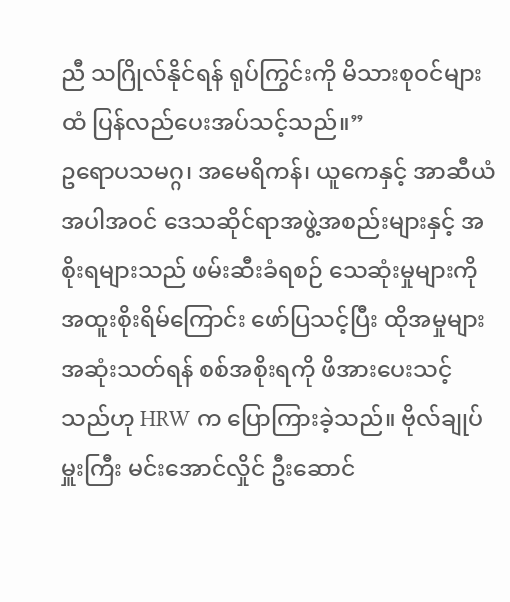ညီ သဂြိုလ်နိုင်ရန် ရုပ်ကြွင်းကို မိသားစုဝင်များထံ ပြန်လည်ပေးအပ်သင့်သည်။”
ဥရောပသမဂ္ဂ၊ အမေရိကန်၊ ယူကေနှင့် အာဆီယံ အပါအဝင် ဒေသဆိုင်ရာအဖွဲ့အစည်းများနှင့် အစိုးရများသည် ဖမ်းဆီးခံရစဉ် သေဆုံးမှုများကို အထူးစိုးရိမ်ကြောင်း ဖော်ပြသင့်ပြီး ထိုအမှုများ အဆုံးသတ်ရန် စစ်အစိုးရကို ဖိအားပေးသင့်သည်ဟု HRW က ပြောကြားခဲ့သည်။ ဗိုလ်ချုပ်မှူးကြီး မင်းအောင်လှိုင် ဦးဆောင်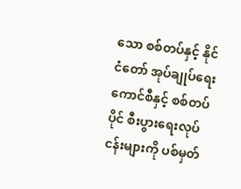သော စစ်တပ်နှင့် နိုင်ငံတော် အုပ်ချုပ်ရေးကောင်စီနှင့် စစ်တပ်ပိုင် စီးပွားရေးလုပ်ငန်းများကို ပစ်မှတ်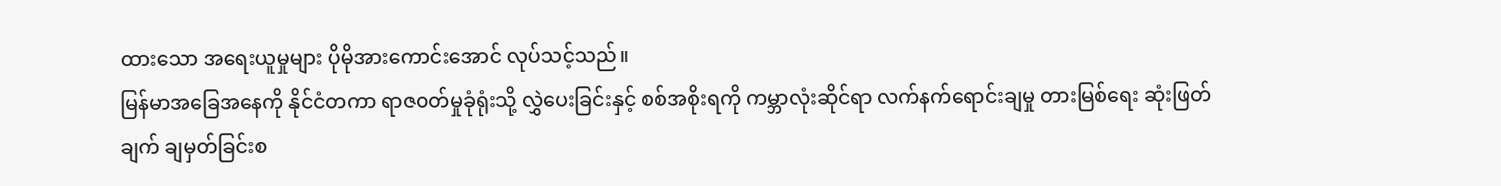ထားသော အရေးယူမှုများ ပိုမိုအားကောင်းအောင် လုပ်သင့်သည်။
မြန်မာအခြေအနေကို နိုင်ငံတကာ ရာဇ၀တ်မှုခုံရုံးသို့ လွှဲပေးခြင်းနှင့် စစ်အစိုးရကို ကမ္ဘာလုံးဆိုင်ရာ လက်နက်ရောင်းချမှု တားမြစ်ရေး ဆုံးဖြတ်ချက် ချမှတ်ခြင်းစ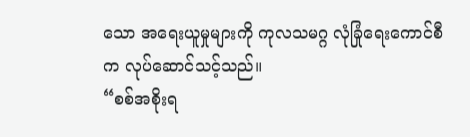သော အရေးယူမှုများကို ကုလသမဂ္ဂ လုံခြုံရေးကောင်စီက လုပ်ဆောင်သင့်သည်။
“စစ်အစိုးရ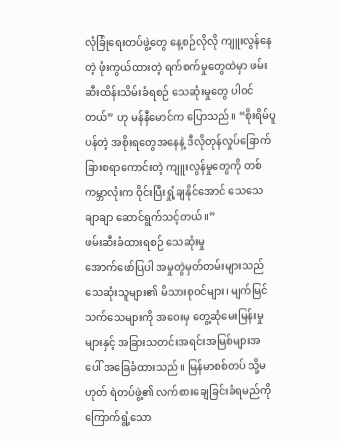လုံခြုံရေးတပ်ဖွဲ့တွေ နေ့စဉ်လိုလို ကျူးလွန်နေတဲ့ ဖုံးကွယ်ထားတဲ့ ရက်စက်မှုတွေထဲမှာ ဖမ်းဆီးထိန်းသိမ်းခံရစဉ် သေဆုံးမှုတွေ ပါဝင်တယ်” ဟု မန်နီမောင်က ပြောသည်။ “စိုးရိမ်ပူပန်တဲ့ အစိုးရတွေအနေနဲ့ ဒီလိုတုန်လှုပ်ခြောက်ခြားစရာကောင်းတဲ့ ကျူးလွန်မှုတွေကို တစ်ကမ္ဘာလုံးက ဝိုင်းပြီးရှုံ့ချနိုင်အောင် သေသေချာချာ ဆောင်ရွက်သင့်တယ်။”
ဖမ်းဆီးခံထားရစဉ် သေဆုံးမှု
အောက်ဖော်ပြပါ အမှုတွဲမှတ်တမ်းများသည် သေဆုံးသူများ၏ မိသားစုဝင်များ၊ မျက်မြင်သက်သေများကို အဝေးမှ တွေ့ဆုံမေးမြန်းမှုများနှင့် အခြားသတင်းအရင်းအမြစ်များအပေါ် အခြေခံထားသည်။ မြန်မာစစ်တပ် သို့မဟုတ် ရဲတပ်ဖွဲ့၏ လက်စားချေခြင်းခံရမည်ကို ကြောက်ရွံ့သော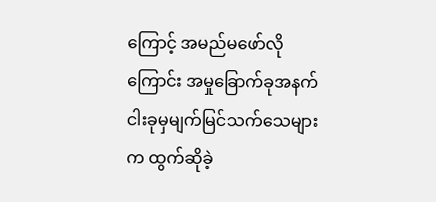ကြောင့် အမည်မဖော်လိုကြောင်း အမှုခြောက်ခုအနက် ငါးခုမှမျက်မြင်သက်သေများက ထွက်ဆိုခဲ့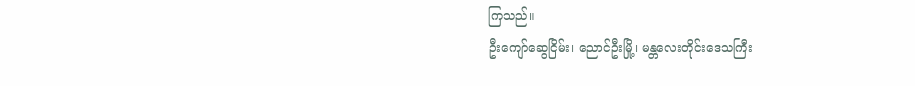ကြသည်။
ဦးကျော်ဆွေငြိမ်း၊ ညောင်ဦးမြို့၊ မန္တလေးတိုင်းဒေသကြီး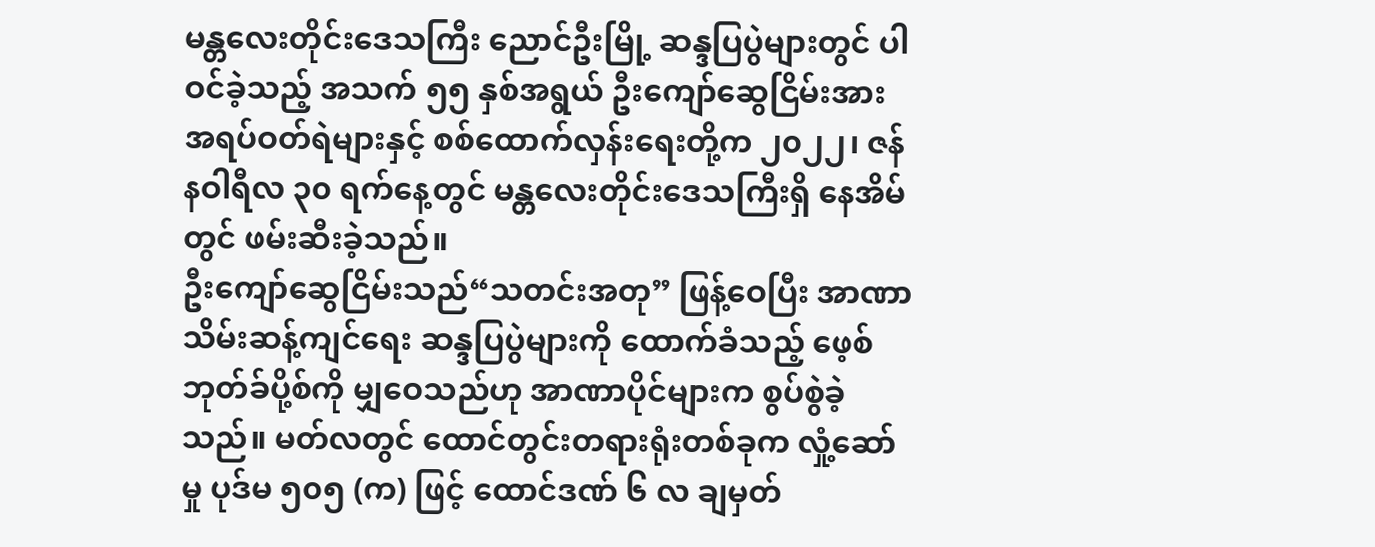မန္တလေးတိုင်းဒေသကြီး ညောင်ဦးမြို့ ဆန္ဒပြပွဲများတွင် ပါဝင်ခဲ့သည့် အသက် ၅၅ နှစ်အရွယ် ဦးကျော်ဆွေငြိမ်းအား အရပ်ဝတ်ရဲများနှင့် စစ်ထောက်လှန်းရေးတို့က ၂၀၂၂၊ ဇန်နဝါရီလ ၃၀ ရက်နေ့တွင် မန္တလေးတိုင်းဒေသကြီးရှိ နေအိမ်တွင် ဖမ်းဆီးခဲ့သည်။
ဦးကျော်ဆွေငြိမ်းသည်“သတင်းအတု” ဖြန့်ဝေပြီး အာဏာသိမ်းဆန့်ကျင်ရေး ဆန္ဒပြပွဲများကို ထောက်ခံသည့် ဖေ့စ်ဘုတ်ခ်ပို့စ်ကို မျှဝေသည်ဟု အာဏာပိုင်များက စွပ်စွဲခဲ့သည်။ မတ်လတွင် ထောင်တွင်းတရားရုံးတစ်ခုက လှုံ့ဆော်မှု ပုဒ်မ ၅၀၅ (က) ဖြင့် ထောင်ဒဏ် ၆ လ ချမှတ်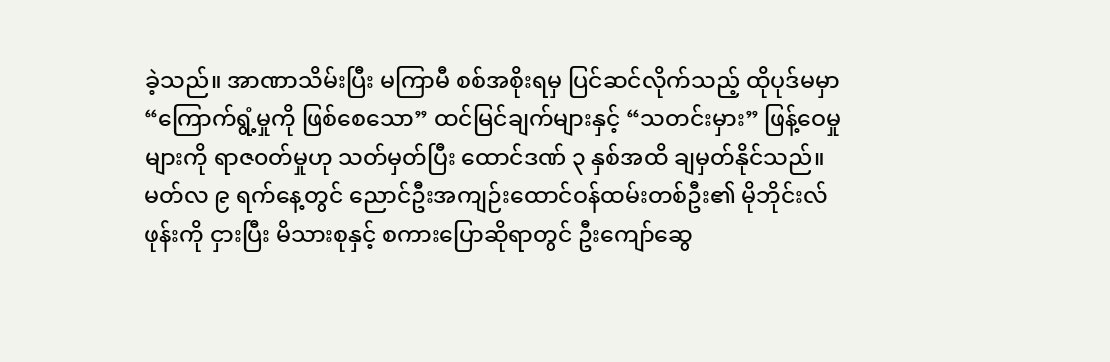ခဲ့သည်။ အာဏာသိမ်းပြီး မကြာမီ စစ်အစိုးရမှ ပြင်ဆင်လိုက်သည့် ထိုပုဒ်မမှာ “ကြောက်ရွံ့မှုကို ဖြစ်စေသော” ထင်မြင်ချက်များနှင့် “သတင်းမှား” ဖြန့်ဝေမှုများကို ရာဇ၀တ်မှုဟု သတ်မှတ်ပြီး ထောင်ဒဏ် ၃ နှစ်အထိ ချမှတ်နိုင်သည်။
မတ်လ ၉ ရက်နေ့တွင် ညောင်ဦးအကျဉ်းထောင်ဝန်ထမ်းတစ်ဦး၏ မိုဘိုင်းလ်ဖုန်းကို ငှားပြီး မိသားစုနှင့် စကားပြောဆိုရာတွင် ဦးကျော်ဆွေ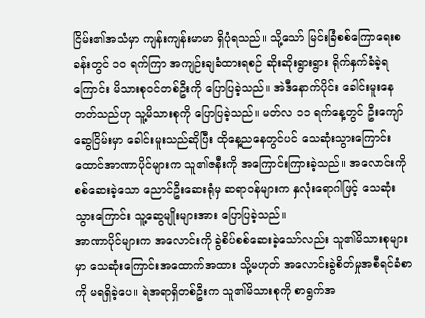ငြိမ်း၏အသံမှာ ကျန်းကျန်းမာမာ ရှိပုံရသည်။ သို့သော် မြင်းခြံစစ်ကြောရေးစခန်းတွင် ၁၀ ရက်ကြာ အကျဉ်းချခံထားရစဉ် ဆိုးဆိုးရွားရွား ရိုက်နှက်ခံခဲ့ရကြောင်း မိသားစုဝင်တစ်ဦးကို ပြောပြခဲ့သည်။ အဲဒီနောက်ပိုင်း ခေါင်းမူးနေတတ်သည်ဟု သူ့မိသားစုကို ပြောပြခဲ့သည်။ မတ်လ ၁၁ ရက်နေ့တွင် ဦးကျော်ဆွေငြိမ်းမှာ ခေါင်းမူးသည်ဆိုပြီး ထိုနေ့ညနေတွင်ပင် သေဆုံးသွားကြောင်း ထောင်အာဏာပိုင်များက သူ၏ဇနီးကို အကြောင်းကြားခဲ့သည်။ အလောင်းကို စစ်ဆေးခဲ့သော ညောင်ဦးဆေးရုံမှ ဆရာဝန်များက နှလုံးရောဂါဖြင့် သေဆုံးသွားကြောင်း သူ့ဆွေမျိုးများအား ပြောပြခဲ့သည်။
အာဏာပိုင်များက အလောင်းကို ခွဲစိပ်စစ်ဆေးခဲ့သော်လည်း သူ၏မိသားစုများမှာ သေဆုံးကြောင်းအထောက်အထား သို့မဟုတ် အလောင်းခွဲစိတ်မှုအစီရင်ခံစာကို မရရှိခဲ့ပေ။ ရဲအရာရှိတစ်ဦးက သူ၏မိသားစုကို စာရွက်အ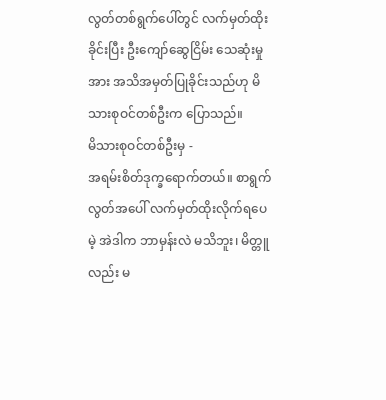လွတ်တစ်ရွက်ပေါ်တွင် လက်မှတ်ထိုးခိုင်းပြီး ဦးကျော်ဆွေငြိမ်း သေဆုံးမှုအား အသိအမှတ်ပြုခိုင်းသည်ဟု မိသားစုဝင်တစ်ဦးက ပြောသည်။
မိသားစုဝင်တစ်ဦးမှ -
အရမ်းစိတ်ဒုက္ခရောက်တယ်။ စာရွက်လွတ်အပေါ် လက်မှတ်ထိုးလိုက်ရပေမဲ့ အဲဒါက ဘာမှန်းလဲ မသိဘူး၊ မိတ္တူလည်း မ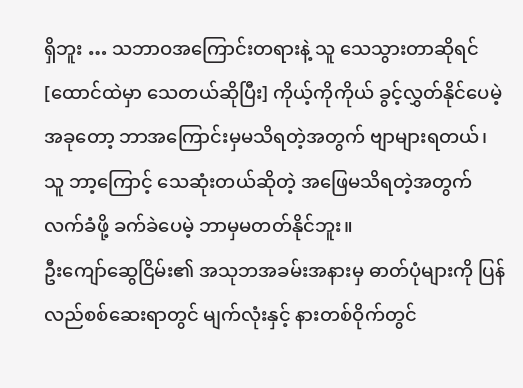ရှိဘူး … သဘာဝအကြောင်းတရားနဲ့ သူ သေသွားတာဆိုရင် [ထောင်ထဲမှာ သေတယ်ဆိုပြီး] ကိုယ့်ကိုကိုယ် ခွင့်လွှတ်နိုင်ပေမဲ့ အခုတော့ ဘာအကြောင်းမှမသိရတဲ့အတွက် ဗျာများရတယ်၊ သူ ဘာ့ကြောင့် သေဆုံးတယ်ဆိုတဲ့ အဖြေမသိရတဲ့အတွက် လက်ခံဖို့ ခက်ခဲပေမဲ့ ဘာမှမတတ်နိုင်ဘူး။
ဦးကျော်ဆွေငြိမ်း၏ အသုဘအခမ်းအနားမှ ဓာတ်ပုံများကို ပြန်လည်စစ်ဆေးရာတွင် မျက်လုံးနှင့် နားတစ်ဝိုက်တွင်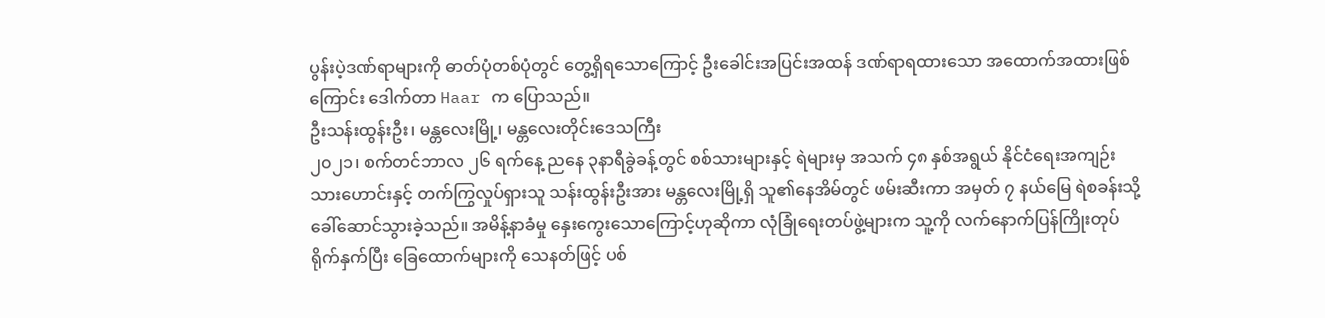ပွန်းပဲ့ဒဏ်ရာများကို ဓာတ်ပုံတစ်ပုံတွင် တွေ့ရှိရသောကြောင့် ဦးခေါင်းအပြင်းအထန် ဒဏ်ရာရထားသော အထောက်အထားဖြစ်ကြောင်း ဒေါက်တာ Haar က ပြောသည်။
ဦးသန်းထွန်းဦး၊ မန္တလေးမြို့၊ မန္တလေးတိုင်းဒေသကြီး
၂၀၂၁၊ စက်တင်ဘာလ ၂၆ ရက်နေ့ ညနေ ၃နာရီခွဲခန့်တွင် စစ်သားများနှင့် ရဲများမှ အသက် ၄၈ နှစ်အရွယ် နိုင်ငံရေးအကျဉ်းသားဟောင်းနှင့် တက်ကြွလှုပ်ရှားသူ သန်းထွန်းဦးအား မန္တလေးမြို့ရှိ သူ၏နေအိမ်တွင် ဖမ်းဆီးကာ အမှတ် ၇ နယ်မြေ ရဲစခန်းသို့ ခေါ်ဆောင်သွားခဲ့သည်။ အမိန့်နာခံမှု နှေးကွေးသောကြောင့်ဟုဆိုကာ လုံခြုံရေးတပ်ဖွဲ့များက သူ့ကို လက်နောက်ပြန်ကြိုးတုပ် ရိုက်နှက်ပြီး ခြေထောက်များကို သေနတ်ဖြင့် ပစ်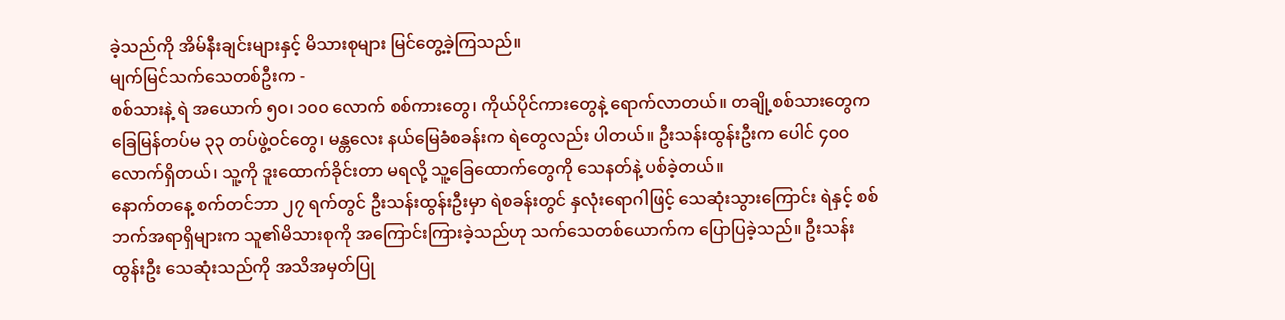ခဲ့သည်ကို အိမ်နီးချင်းများနှင့် မိသားစုများ မြင်တွေ့ခဲ့ကြသည်။
မျက်မြင်သက်သေတစ်ဦးက -
စစ်သားနဲ့ ရဲ အယောက် ၅၀၊ ၁၀၀ လောက် စစ်ကားတွေ၊ ကိုယ်ပိုင်ကားတွေနဲ့ ရောက်လာတယ်။ တချို့စစ်သားတွေက ခြေမြန်တပ်မ ၃၃ တပ်ဖွဲ့ဝင်တွေ၊ မန္တလေး နယ်မြေခံစခန်းက ရဲတွေလည်း ပါတယ်။ ဦးသန်းထွန်းဦးက ပေါင် ၄၀၀ လောက်ရှိတယ်၊ သူ့ကို ဒူးထောက်ခိုင်းတာ မရလို့ သူ့ခြေထောက်တွေကို သေနတ်နဲ့ ပစ်ခဲ့တယ်။
နောက်တနေ့ စက်တင်ဘာ ၂၇ ရက်တွင် ဦးသန်းထွန်းဦးမှာ ရဲစခန်းတွင် နှလုံးရောဂါဖြင့် သေဆုံးသွားကြောင်း ရဲနှင့် စစ်ဘက်အရာရှိများက သူ၏မိသားစုကို အကြောင်းကြားခဲ့သည်ဟု သက်သေတစ်ယောက်က ပြောပြခဲ့သည်။ ဦးသန်းထွန်းဦး သေဆုံးသည်ကို အသိအမှတ်ပြု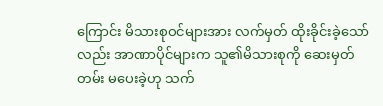ကြောင်း မိသားစုဝင်များအား လက်မှတ် ထိုးခိုင်းခဲ့သော်လည်း အာဏာပိုင်များက သူ၏မိသားစုကို ဆေးမှတ်တမ်း မပေးခဲ့ဟု သက်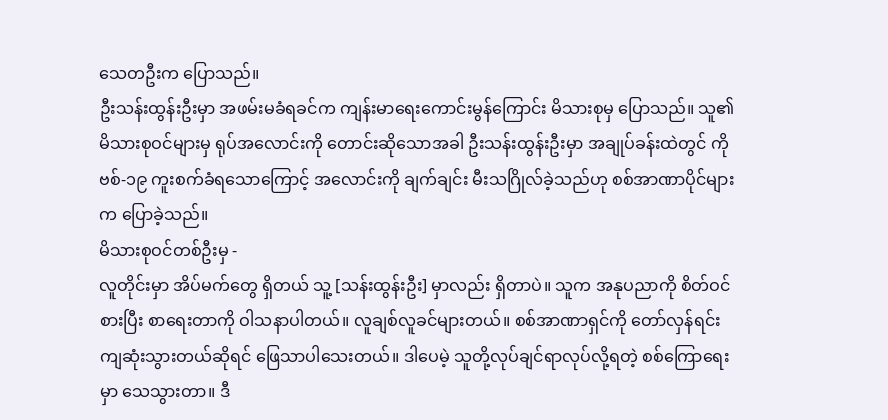သေတဦးက ပြောသည်။
ဦးသန်းထွန်းဦးမှာ အဖမ်းမခံရခင်က ကျန်းမာရေးကောင်းမွန်ကြောင်း မိသားစုမှ ပြောသည်။ သူ၏မိသားစုဝင်များမှ ရုပ်အလောင်းကို တောင်းဆိုသောအခါ ဦးသန်းထွန်းဦးမှာ အချုပ်ခန်းထဲတွင် ကိုဗစ်-၁၉ ကူးစက်ခံရသောကြောင့် အလောင်းကို ချက်ချင်း မီးသဂြိုလ်ခဲ့သည်ဟု စစ်အာဏာပိုင်များက ပြောခဲ့သည်။
မိသားစုဝင်တစ်ဦးမှ -
လူတိုင်းမှာ အိပ်မက်တွေ ရှိတယ် သူ့ [သန်းထွန်းဦး] မှာလည်း ရှိတာပဲ။ သူက အနုပညာကို စိတ်ဝင်စားပြီး စာရေးတာကို ဝါသနာပါတယ်။ လူချစ်လူခင်များတယ်။ စစ်အာဏာရှင်ကို တော်လှန်ရင်း ကျဆုံးသွားတယ်ဆိုရင် ဖြေသာပါသေးတယ်။ ဒါပေမဲ့ သူတို့လုပ်ချင်ရာလုပ်လို့ရတဲ့ စစ်ကြောရေးမှာ သေသွားတာ။ ဒီ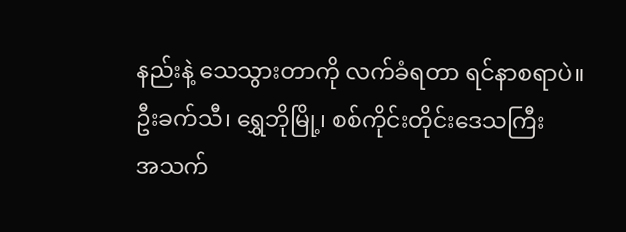နည်းနဲ့ သေသွားတာကို လက်ခံရတာ ရင်နာစရာပဲ။
ဦးခက်သီ၊ ရွှေဘိုမြို့၊ စစ်ကိုင်းတိုင်းဒေသကြီး
အသက်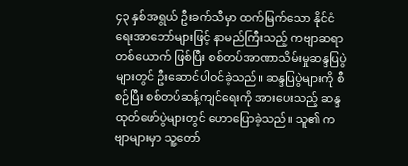၄၃ နှစ်အရွယ် ဦးခက်သီမှာ ထက်မြက်သော နိုင်ငံရေးအာဘော်များဖြင့် နာမည်ကြီးသည့် ကဗျာဆရာတစ်ယောက် ဖြစ်ပြီး စစ်တပ်အာဏာသိမ်းမှုဆန္ဒပြပွဲများတွင် ဦးဆောင်ပါဝင်ခဲ့သည်။ ဆန္ဒပြပွဲများကို စီစဉ်ပြီး စစ်တပ်ဆန့်ကျင်ရေးကို အားပေးသည့် ဆန္ဒထုတ်ဖော်ပွဲများတွင် ဟောပြောခဲ့သည်။ သူ၏ ကဗျာများမှာ သူ့တော်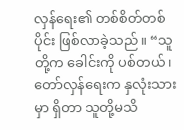လှန်ရေး၏ တစ်စိတ်တစ်ပိုင်း ဖြစ်လာခဲ့သည်။ “သူတို့က ခေါင်းကို ပစ်တယ်၊ တော်လှန်ရေးက နှလုံးသားမှာ ရှိတာ သူတို့မသိ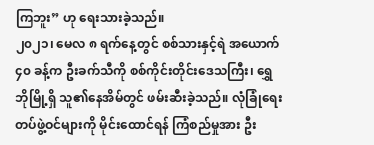ကြဘူး” ဟု ရေးသားခဲ့သည်။
၂၀၂၁၊ မေလ ၈ ရက်နေ့တွင် စစ်သားနှင့်ရဲ အယောက် ၄၀ ခန့်က ဦးခက်သီကို စစ်ကိုင်းတိုင်းဒေသကြီး၊ ရွှေဘိုမြို့ရှိ သူ၏နေအိမ်တွင် ဖမ်းဆီးခဲ့သည်။ လုံခြုံရေးတပ်ဖွဲ့ဝင်များကို မိုင်းထောင်ရန် ကြံစည်မှုအား ဦး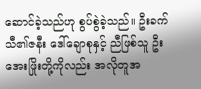ဆောင်ခဲ့သည်ဟု စွပ်စွဲခဲ့သည်။ ဦးခက်သီ၏ဇနီး ဒေါ်ချောစုနှင့် ညီဖြစ်သူ ဦးအေးဖြိုးတို့ကိုလည်း အလိုတူအ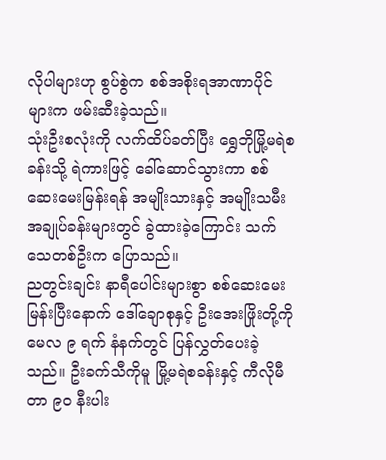လိုပါများဟု စွပ်စွဲက စစ်အစိုးရအာဏာပိုင်များက ဖမ်းဆီးခဲ့သည်။
သုံးဦးစလုံးကို လက်ထိပ်ခတ်ပြီး ရွှေဘိုမြို့မရဲစခန်းသို့ ရဲကားဖြင့် ခေါ်ဆောင်သွားကာ စစ်ဆေးမေးမြန်းရန် အမျိုးသားနှင့် အမျိုးသမီး အချုပ်ခန်းများတွင် ခွဲထားခဲ့ကြောင်း သက်သေတစ်ဦးက ပြောသည်။
ညတွင်းချင်း နာရီပေါင်းများစွာ စစ်ဆေးမေးမြန်းပြီးနောက် ဒေါ်ချောစုနှင့် ဦးအေးဖြိုးတို့ကို မေလ ၉ ရက် နံနက်တွင် ပြန်လွှတ်ပေးခဲ့သည်။ ဦးခက်သီကိုမူ မြို့မရဲစခန်းနှင့် ကီလိုမီတာ ၉၀ နီးပါး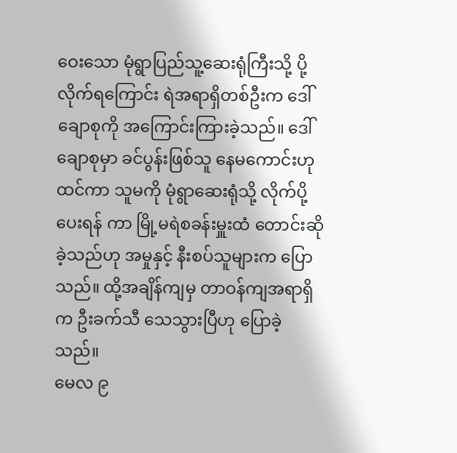ဝေးသော မုံရွာပြည်သူ့ဆေးရုံကြီးသို့ ပို့လိုက်ရကြောင်း ရဲအရာရှိတစ်ဦးက ဒေါ်ချောစုကို အကြောင်းကြားခဲ့သည်။ ဒေါ်ချောစုမှာ ခင်ပွန်းဖြစ်သူ နေမကောင်းဟု ထင်ကာ သူမကို မုံရွာဆေးရုံသို့ လိုက်ပို့ပေးရန် ကာ မြို့မရဲစခန်းမှူးထံ တောင်းဆိုခဲ့သည်ဟု အမှုနှင့် နီးစပ်သူများက ပြောသည်။ ထို့အချိန်ကျမှ တာဝန်ကျအရာရှိက ဦးခက်သီ သေသွားပြီဟု ပြောခဲ့သည်။
မေလ ၉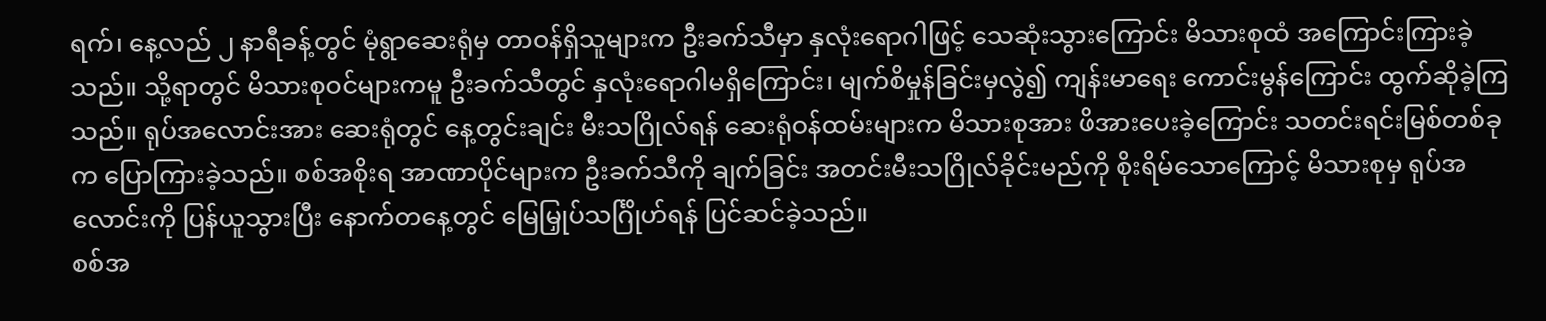ရက်၊ နေ့လည် ၂ နာရီခန့်တွင် မုံရွာဆေးရုံမှ တာဝန်ရှိသူများက ဦးခက်သီမှာ နှလုံးရောဂါဖြင့် သေဆုံးသွားကြောင်း မိသားစုထံ အကြောင်းကြားခဲ့သည်။ သို့ရာတွင် မိသားစုဝင်များကမူ ဦးခက်သီတွင် နှလုံးရောဂါမရှိကြောင်း၊ မျက်စိမှုန်ခြင်းမှလွဲ၍ ကျန်းမာရေး ကောင်းမွန်ကြောင်း ထွက်ဆိုခဲ့ကြသည်။ ရုပ်အလောင်းအား ဆေးရုံတွင် နေ့တွင်းချင်း မီးသဂြိုလ်ရန် ဆေးရုံဝန်ထမ်းများက မိသားစုအား ဖိအားပေးခဲ့ကြောင်း သတင်းရင်းမြစ်တစ်ခုက ပြောကြားခဲ့သည်။ စစ်အစိုးရ အာဏာပိုင်များက ဦးခက်သီကို ချက်ခြင်း အတင်းမီးသဂြိုလ်ခိုင်းမည်ကို စိုးရိမ်သောကြောင့် မိသားစုမှ ရုပ်အလောင်းကို ပြန်ယူသွားပြီး နောက်တနေ့တွင် မြေမြှုပ်သင်္ဂြိုဟ်ရန် ပြင်ဆင်ခဲ့သည်။
စစ်အ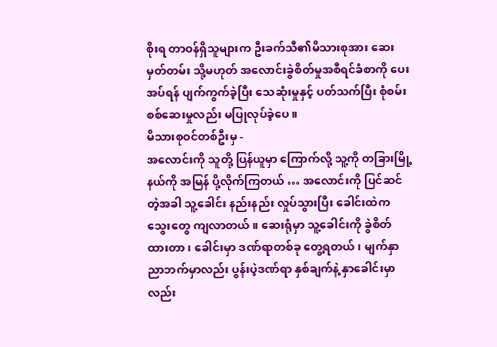စိုးရ တာဝန်ရှိသူများက ဦးခက်သီ၏မိသားစုအား ဆေးမှတ်တမ်း သို့မဟုတ် အလောင်းခွဲစိတ်မှုအစီရင်ခံစာကို ပေးအပ်ရန် ပျက်ကွက်ခဲ့ပြီး သေဆုံးမှုနှင့် ပတ်သက်ပြီး စုံစမ်းစစ်ဆေးမှုလည်း မပြုလုပ်ခဲ့ပေ။
မိသားစုဝင်တစ်ဦးမှ -
အလောင်းကို သူတို့ ပြန်ယူမှာ ကြောက်လို့ သူ့ကို တခြားမြို့နယ်ကို အမြန် ပို့လိုက်ကြတယ် … အလောင်းကို ပြင်ဆင်တဲ့အခါ သူ့ခေါင်း နည်းနည်း လှုပ်သွားပြီး ခေါင်းထဲက သွေးတွေ ကျလာတယ်။ ဆေးရုံမှာ သူ့ခေါင်းကို ခွဲစိတ်ထားတာ၊ ခေါင်းမှာ ဒဏ်ရာတစ်ခု တွေ့ရတယ်၊ မျက်နှာညာဘက်မှာလည်း ပွန်းပဲ့ဒဏ်ရာ နှစ်ချက်နဲ့ နှာခေါင်းမှာလည်း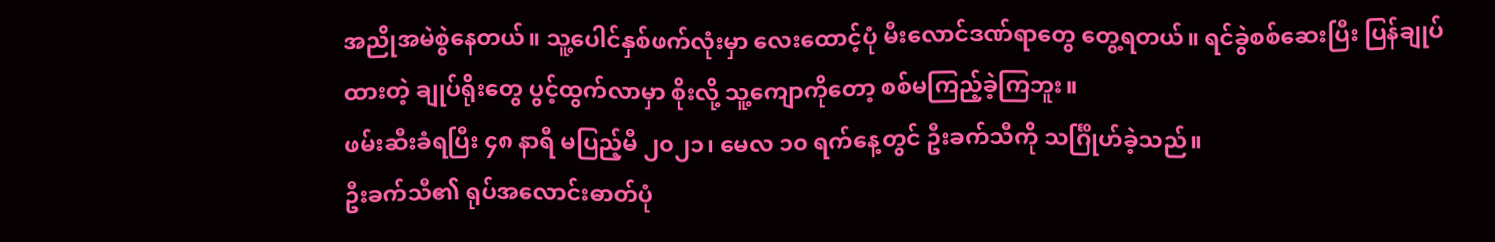အညိုအမဲစွဲနေတယ်။ သူ့ပေါင်နှစ်ဖက်လုံးမှာ လေးထောင့်ပုံ မီးလောင်ဒဏ်ရာတွေ တွေ့ရတယ်။ ရင်ခွဲစစ်ဆေးပြီး ပြန်ချုပ်ထားတဲ့ ချုပ်ရိုးတွေ ပွင့်ထွက်လာမှာ စိုးလို့ သူ့ကျောကိုတော့ စစ်မကြည့်ခဲ့ကြဘူး။
ဖမ်းဆီးခံရပြီး ၄၈ နာရီ မပြည့်မီ ၂၀၂၁၊ မေလ ၁၀ ရက်နေ့တွင် ဦးခက်သီကို သင်္ဂြိုဟ်ခဲ့သည်။
ဦးခက်သီ၏ ရုပ်အလောင်းဓာတ်ပုံ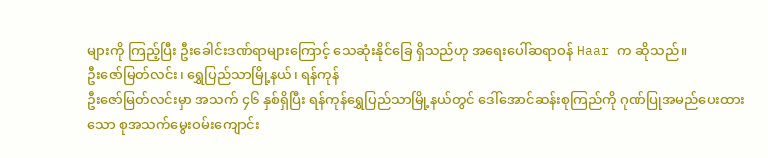များကို ကြည့်ပြီး ဦးခေါင်းဒဏ်ရာများကြောင့် သေဆုံးနိုင်ခြေ ရှိသည်ဟု အရေးပေါ်ဆရာဝန် Haar က ဆိုသည်။
ဦးဇော်မြတ်လင်း၊ ရွှေပြည်သာမြို့နယ်၊ ရန်ကုန်
ဦးဇော်မြတ်လင်းမှာ အသက် ၄၆ နှစ်ရှိပြီး ရန်ကုန်ရွှေပြည်သာမြို့နယ်တွင် ဒေါ်အောင်ဆန်းစုကြည်ကို ဂုဏ်ပြုအမည်ပေးထားသော စုအသက်မွေးဝမ်းကျောင်း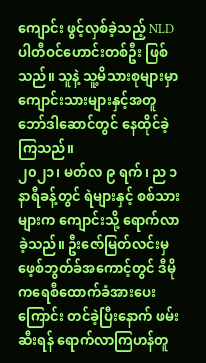ကျောင်း ဖွင့်လှစ်ခဲ့သည့် NLD ပါတီဝင်ဟောင်းတစ်ဦး ဖြစ်သည်။ သူနဲ့ သူ့မိသားစုများမှာ ကျောင်းသားများနှင့်အတူ ဘော်ဒါဆောင်တွင် နေထိုင်ခဲ့ကြသည်။
၂၀၂၁၊ မတ်လ ၉ ရက်၊ ည ၁ နာရီခန့်တွင် ရဲများနှင့် စစ်သားများက ကျောင်းသို့ ရောက်လာခဲ့သည်။ ဦးဇော်မြတ်လင်းမှ ဖေ့စ်ဘွတ်ခ်အကောင့်တွင် ဒီမိုကရေစီထောက်ခံအားပေးကြောင်း တင်ခဲ့ပြီးနောက် ဖမ်းဆီးရန် ရောက်လာကြဟန်တူ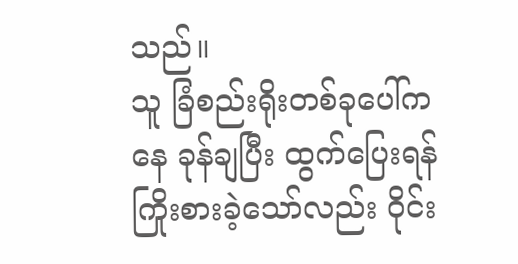သည်။
သူ ခြံစည်းရိုးတစ်ခုပေါ်ကနေ ခုန်ချပြီး ထွက်ပြေးရန်ကြိုးစားခဲ့သော်လည်း ဝိုင်း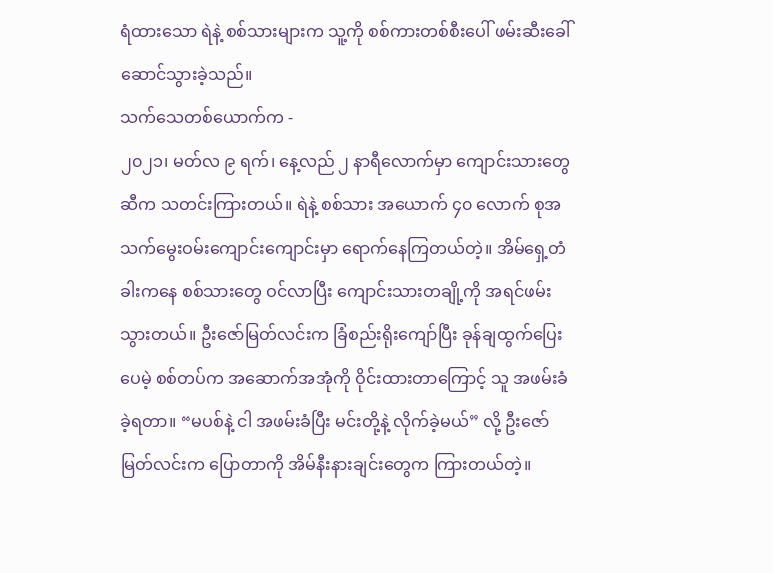ရံထားသော ရဲနဲ့ စစ်သားများက သူ့ကို စစ်ကားတစ်စီးပေါ် ဖမ်းဆီးခေါ်ဆောင်သွားခဲ့သည်။
သက်သေတစ်ယောက်က -
၂၀၂၁၊ မတ်လ ၉ ရက်၊ နေ့လည် ၂ နာရီလောက်မှာ ကျောင်းသားတွေဆီက သတင်းကြားတယ်။ ရဲနဲ့ စစ်သား အယောက် ၄၀ လောက် စုအသက်မွေးဝမ်းကျောင်းကျောင်းမှာ ရောက်နေကြတယ်တဲ့။ အိမ်ရှေ့တံခါးကနေ စစ်သားတွေ ဝင်လာပြီး ကျောင်းသားတချို့ကို အရင်ဖမ်းသွားတယ်။ ဦးဇော်မြတ်လင်းက ခြံစည်းရိုးကျော်ပြီး ခုန်ချထွက်ပြေးပေမဲ့ စစ်တပ်က အဆောက်အအုံကို ဝိုင်းထားတာကြောင့် သူ အဖမ်းခံခဲ့ရတာ။ “မပစ်နဲ့ ငါ အဖမ်းခံပြီး မင်းတို့နဲ့ လိုက်ခဲ့မယ်” လို့ ဦးဇော်မြတ်လင်းက ပြောတာကို အိမ်နီးနားချင်းတွေက ကြားတယ်တဲ့။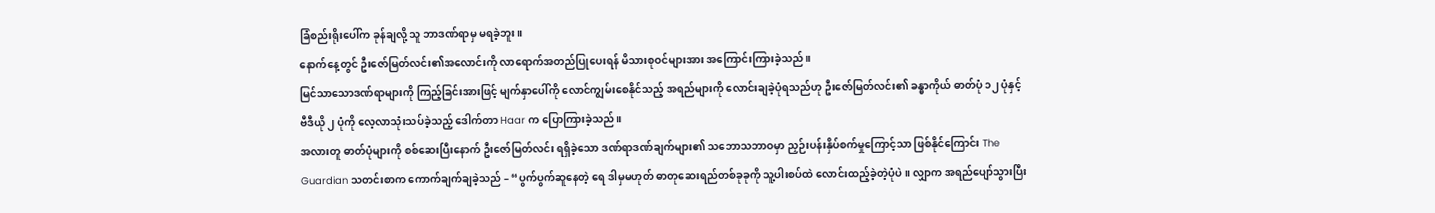ခြံစည်းရိုးပေါ်က ခုန်ချလို့ သူ ဘာဒဏ်ရာမှ မရခဲ့ဘူး။
နောက်နေ့တွင် ဦးဇော်မြတ်လင်း၏အလောင်းကို လာရောက်အတည်ပြုပေးရန် မိသားစုဝင်များအား အကြောင်းကြားခဲ့သည်။
မြင်သာသောဒဏ်ရာများကို ကြည့်ခြင်းအားဖြင့် မျက်နှာပေါ်ကို လောင်ကျွမ်းစေနိုင်သည့် အရည်များကို လောင်းချခဲ့ပုံရသည်ဟု ဦးဇော်မြတ်လင်း၏ ခန္ဓာကိုယ် ဓာတ်ပုံ ၁၂ ပုံနှင့် ဗီဒီယို ၂ ပုံကို လေ့လာသုံးသပ်ခဲ့သည့် ဒေါက်တာ Haar က ပြောကြားခဲ့သည်။
အလားတူ ဓာတ်ပုံများကို စစ်ဆေးပြီးနောက် ဦးဇော်မြတ်လင်း ရရှိခဲ့သော ဒဏ်ရာဒဏ်ချက်များ၏ သဘောသဘာဝမှာ ညှဉ်းပန်းနှိပ်စက်မှုကြောင့်သာ ဖြစ်နိုင်ကြောင်း The Guardian သတင်းစာက ကောက်ချက်ချခဲ့သည် – “ပွက်ပွက်ဆူနေတဲ့ ရေ ဒါမှမဟုတ် ဓာတုဆေးရည်တစ်ခုခုကို သူ့ပါးစပ်ထဲ လောင်းထည့်ခဲ့တဲ့ပုံပဲ။ လျှာက အရည်ပျော်သွားပြီး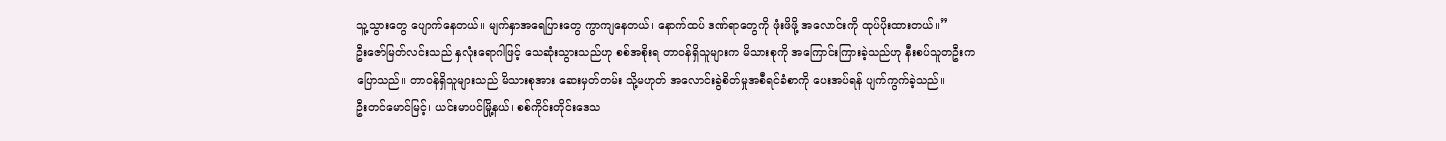သူ့သွားတွေ ပျောက်နေတယ်။ မျက်နှာအရေပြားတွေ ကွာကျနေတယ်၊ နောက်ထပ် ဒဏ်ရာတွေကို ဖုံးဖိဖို့ အလောင်းကို ထုပ်ပိုးထားတယ်။”
ဦးဇော်မြတ်လင်းသည် နှလုံးရောဂါဖြင့် သေဆုံးသွားသည်ဟု စစ်အစိုးရ တာဝန်ရှိသူများက မိသားစုကို အကြောင်းကြားခဲ့သည်ဟု နီးစပ်သူတဦးက ပြောသည်။ တာဝန်ရှိသူများသည် မိသားစုအား ဆေးမှတ်တမ်း သို့မဟုတ် အလောင်းခွဲစိတ်မှုအစီရင်ခံစာကို ပေးအပ်ရန် ပျက်ကွက်ခဲ့သည်။
ဦးတင်မောင်မြင့်၊ ယင်းမာပင်မြို့နယ်၊ စစ်ကိုင်းတိုင်းဒေသ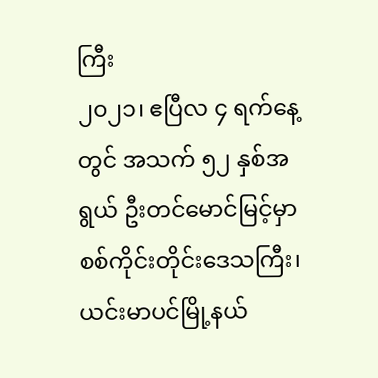ကြီး
၂၀၂၁၊ ဧပြီလ ၄ ရက်နေ့တွင် အသက် ၅၂ နှစ်အရွယ် ဦးတင်မောင်မြင့်မှာ စစ်ကိုင်းတိုင်းဒေသကြီး၊ ယင်းမာပင်မြို့နယ်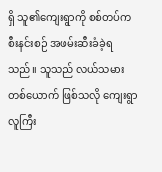ရှိ သူ၏ကျေးရွာကို စစ်တပ်က စီးနင်းစဉ် အဖမ်းဆီးခံခဲ့ရသည်။ သူသည် လယ်သမားတစ်ယောက် ဖြစ်သလို ကျေးရွာလူကြီး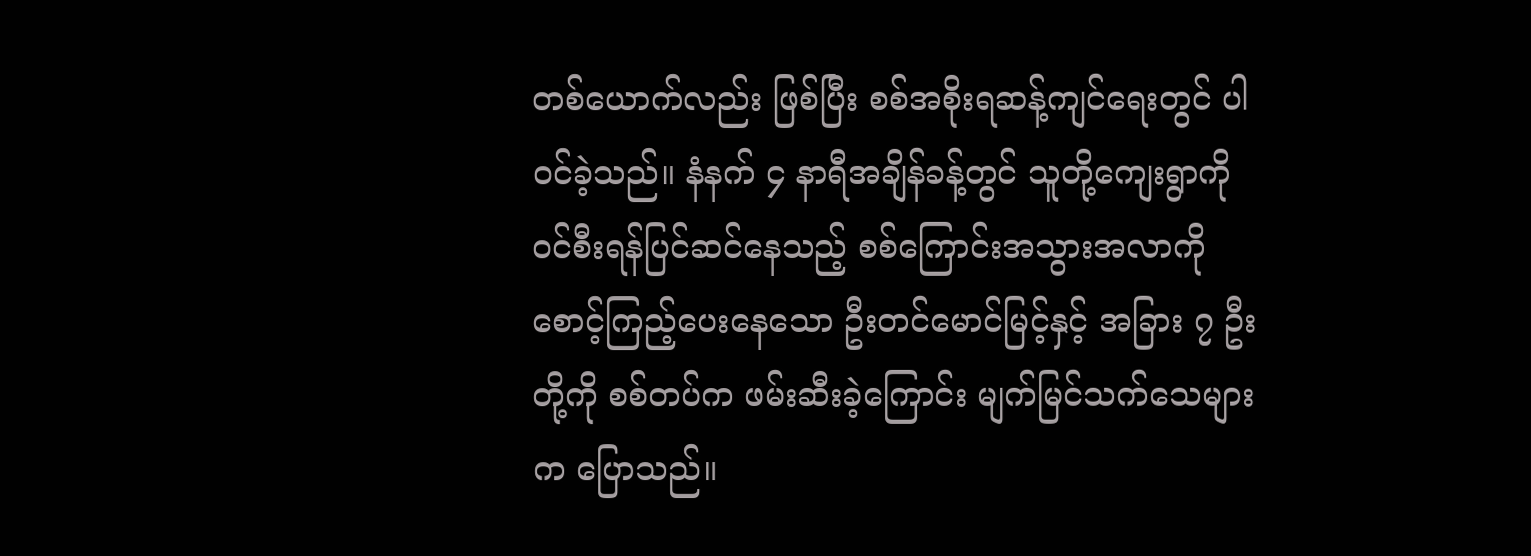တစ်ယောက်လည်း ဖြစ်ပြီး စစ်အစိုးရဆန့်ကျင်ရေးတွင် ပါဝင်ခဲ့သည်။ နံနက် ၄ နာရီအချိန်ခန့်တွင် သူတို့ကျေးရွာကို ဝင်စီးရန်ပြင်ဆင်နေသည့် စစ်ကြောင်းအသွားအလာကို စောင့်ကြည့်ပေးနေသော ဦးတင်မောင်မြင့်နှင့် အခြား ၇ ဦးတို့ကို စစ်တပ်က ဖမ်းဆီးခဲ့ကြောင်း မျက်မြင်သက်သေများက ပြောသည်။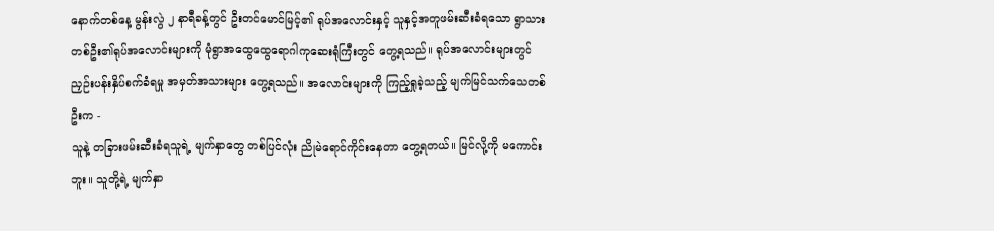နောက်တစ်နေ့ မွန်းလွဲ ၂ နာရီခန့်တွင် ဦးတင်မောင်မြင့်၏ ရုပ်အလောင်းနှင့် သူနှင့်အတူဖမ်းဆီးခံရသော ရွာသားတစ်ဦး၏ရုပ်အလောင်းများကို မုံရွာအထွေထွေရောဂါကုဆေးရုံကြီးတွင် တွေ့ရသည်။ ရုပ်အလောင်းများတွင် ညှဉ်းပန်းနှိပ်စက်ခံရမှု အမှတ်အသားများ တွေ့ရသည်။ အလောင်းများကို ကြည့်ရှုခဲ့သည့် မျက်မြင်သက်သေတစ်ဦးက -
သူနဲ့ တခြားဖမ်းဆီးခံရသူရဲ့ မျက်နှာတွေ တစ်ပြင်လုံး ညိုမဲရောင်ကိုင်းနေတာ တွေ့ရတယ်။ မြင်လို့ကို မကောင်းဘူး။ သူတို့ရဲ့ မျက်နှာ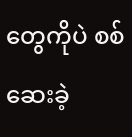တွေကိုပဲ စစ်ဆေးခဲ့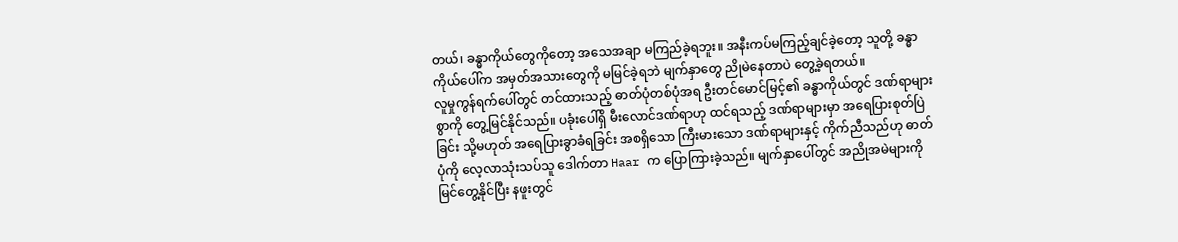တယ်၊ ခန္ဓာကိုယ်တွေကိုတော့ အသေအချာ မကြည်ခဲ့ရဘူး။ အနီးကပ်မကြည့်ချင်ခဲ့တော့ သူတို့ ခန္ဓာကိုယ်ပေါ်က အမှတ်အသားတွေကို မမြင်ခဲ့ရဘဲ မျက်နှာတွေ ညိုမဲနေတာပဲ တွေ့ခဲ့ရတယ်။
လူမှုကွန်ရက်ပေါ်တွင် တင်ထားသည့် ဓာတ်ပုံတစ်ပုံအရ ဦးတင်မောင်မြင့်၏ ခန္ဓာကိုယ်တွင် ဒဏ်ရာများစွာကို တွေ့မြင်နိုင်သည်။ ပခုံးပေါ်ရှိ မီးလောင်ဒဏ်ရာဟု ထင်ရသည့် ဒဏ်ရာများမှာ အရေပြားစုတ်ပြဲခြင်း သို့မဟုတ် အရေပြားခွာခံရခြင်း အစရှိသော ကြီးမားသော ဒဏ်ရာများနှင့် ကိုက်ညီသည်ဟု ဓာတ်ပုံကို လေ့လာသုံးသပ်သူ ဒေါက်တာ Haar က ပြောကြားခဲ့သည်။ မျက်နှာပေါ်တွင် အညိုအမဲများကို မြင်တွေ့နိုင်ပြီး နဖူးတွင်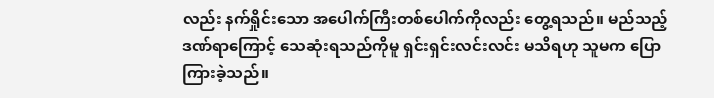လည်း နက်ရှိုင်းသော အပေါက်ကြီးတစ်ပေါက်ကိုလည်း တွေ့ရသည်။ မည်သည့်ဒဏ်ရာကြောင့် သေဆုံးရသည်ကိုမူ ရှင်းရှင်းလင်းလင်း မသိရဟု သူမက ပြောကြားခဲ့သည်။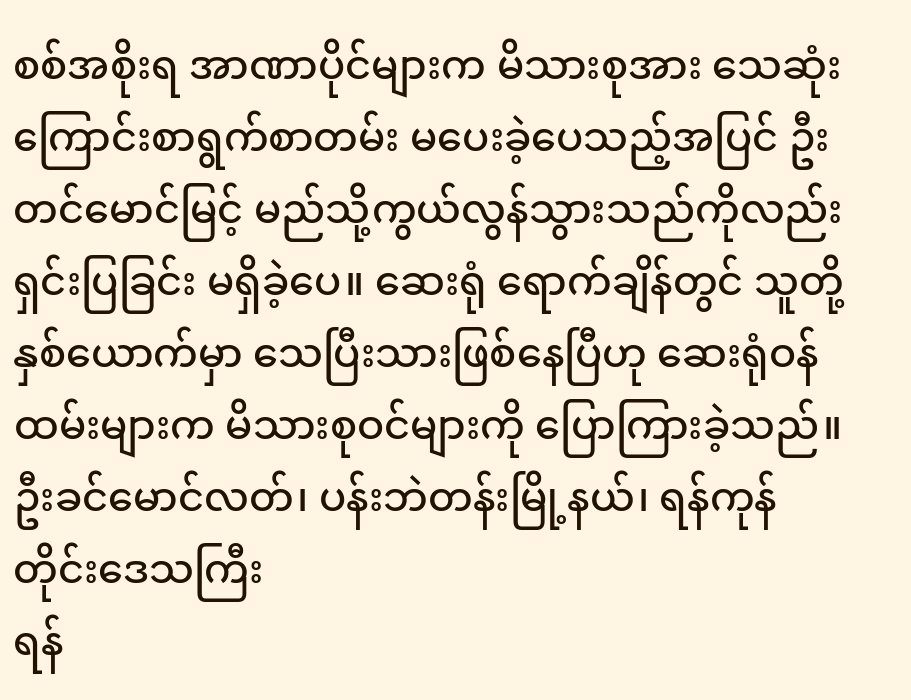စစ်အစိုးရ အာဏာပိုင်များက မိသားစုအား သေဆုံးကြောင်းစာရွက်စာတမ်း မပေးခဲ့ပေသည့်အပြင် ဦးတင်မောင်မြင့် မည်သို့ကွယ်လွန်သွားသည်ကိုလည်း ရှင်းပြခြင်း မရှိခဲ့ပေ။ ဆေးရုံ ရောက်ချိန်တွင် သူတို့နှစ်ယောက်မှာ သေပြီးသားဖြစ်နေပြီဟု ဆေးရုံဝန်ထမ်းများက မိသားစုဝင်များကို ပြောကြားခဲ့သည်။
ဦးခင်မောင်လတ်၊ ပန်းဘဲတန်းမြို့နယ်၊ ရန်ကုန်တိုင်းဒေသကြီး
ရန်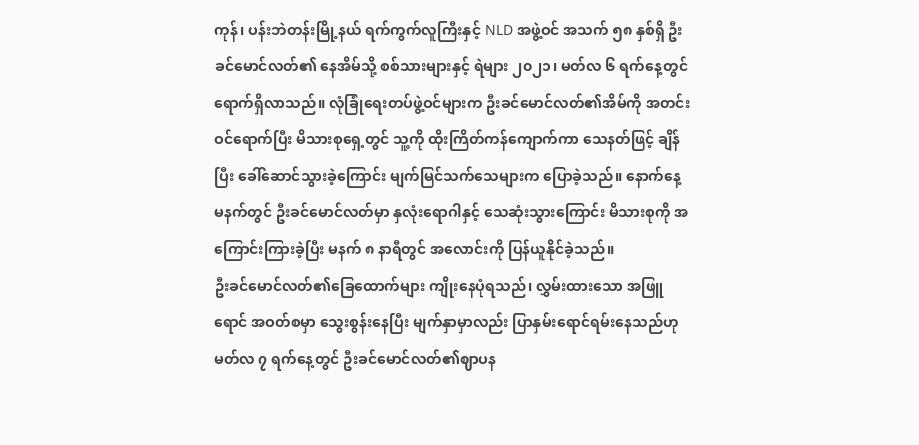ကုန်၊ ပန်းဘဲတန်းမြို့နယ် ရက်ကွက်လူကြီးနှင့် NLD အဖွဲ့ဝင် အသက် ၅၈ နှစ်ရှိ ဦးခင်မောင်လတ်၏ နေအိမ်သို့ စစ်သားများနှင့် ရဲများ ၂၀၂၁၊ မတ်လ ၆ ရက်နေ့တွင် ရောက်ရှိလာသည်။ လုံခြုံရေးတပ်ဖွဲ့ဝင်များက ဦးခင်မောင်လတ်၏အိမ်ကို အတင်းဝင်ရောက်ပြီး မိသားစုရှေ့တွင် သူ့ကို ထိုးကြိတ်ကန်ကျောက်ကာ သေနတ်ဖြင့် ချိန်ပြီး ခေါ်ဆောင်သွားခဲ့ကြောင်း မျက်မြင်သက်သေများက ပြောခဲ့သည်။ နောက်နေ့မနက်တွင် ဦးခင်မောင်လတ်မှာ နှလုံးရောဂါနှင့် သေဆုံးသွားကြောင်း မိသားစုကို အကြောင်းကြားခဲ့ပြီး မနက် ၈ နာရီတွင် အလောင်းကို ပြန်ယူနိုင်ခဲ့သည်။
ဦးခင်မောင်လတ်၏ခြေထောက်များ ကျိုးနေပုံရသည်၊ လွှမ်းထားသော အဖြူရောင် အဝတ်စမှာ သွေးစွန်းနေပြီး မျက်နှာမှာလည်း ပြာနှမ်းရောင်ရမ်းနေသည်ဟု မတ်လ ၇ ရက်နေ့တွင် ဦးခင်မောင်လတ်၏ဈာပန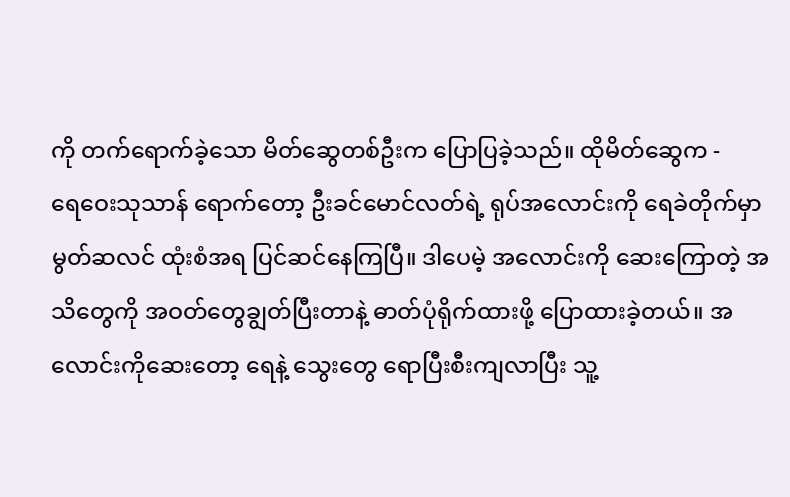ကို တက်ရောက်ခဲ့သော မိတ်ဆွေတစ်ဦးက ပြောပြခဲ့သည်။ ထိုမိတ်ဆွေက -
ရေဝေးသုသာန် ရောက်တော့ ဦးခင်မောင်လတ်ရဲ့ ရုပ်အလောင်းကို ရေခဲတိုက်မှာ မွတ်ဆလင် ထုံးစံအရ ပြင်ဆင်နေကြပြီ။ ဒါပေမဲ့ အလောင်းကို ဆေးကြောတဲ့ အသိတွေကို အဝတ်တွေချွတ်ပြီးတာနဲ့ ဓာတ်ပုံရိုက်ထားဖို့ ပြောထားခဲ့တယ်။ အလောင်းကိုဆေးတော့ ရေနဲ့ သွေးတွေ ရောပြီးစီးကျလာပြီး သူ့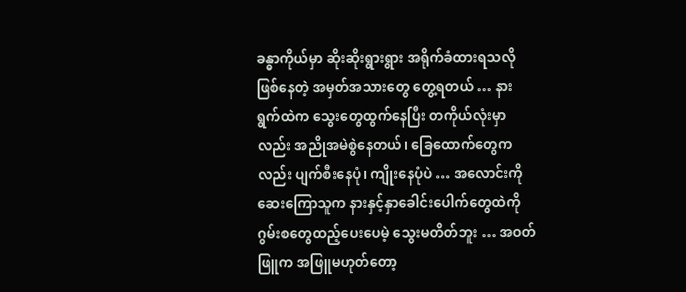ခန္ဓာကိုယ်မှာ ဆိုးဆိုးရွားရွား အရိုက်ခံထားရသလို ဖြစ်နေတဲ့ အမှတ်အသားတွေ တွေ့ရတယ် … နားရွက်ထဲက သွေးတွေထွက်နေပြီး တကိုယ်လုံးမှာလည်း အညိုအမဲစွဲနေတယ်၊ ခြေထောက်တွေကလည်း ပျက်စီးနေပုံ၊ ကျိုးနေပုံပဲ … အလောင်းကို ဆေးကြောသူက နားနှင့်နှာခေါင်းပေါက်တွေထဲကို ဂွမ်းစတွေထည့်ပေးပေမဲ့ သွေးမတိတ်ဘူး … အဝတ်ဖြူက အဖြူမဟုတ်တော့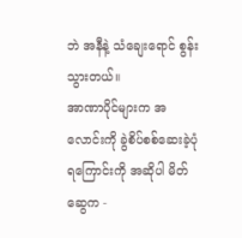ဘဲ အနီနဲ့ သံချေးရောင် စွန်းသွားတယ်။
အာဏာပိုင်များက အလောင်းကို ခွဲစိပ်စစ်ဆေးခဲ့ပုံရကြောင်းကို အဆိုပါ မိတ်ဆွေက -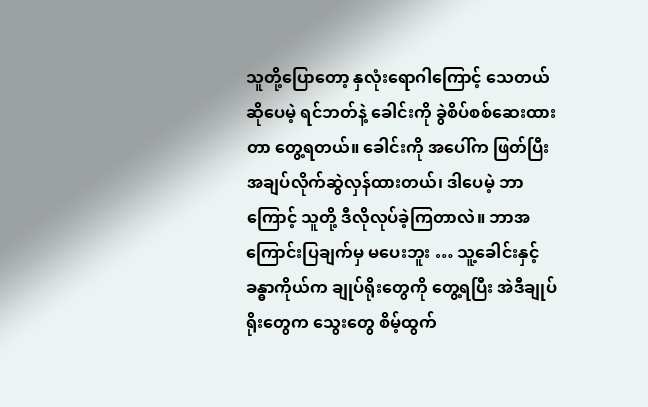သူတို့ပြောတော့ နှလုံးရောဂါကြောင့် သေတယ်ဆိုပေမဲ့ ရင်ဘတ်နဲ့ ခေါင်းကို ခွဲစိပ်စစ်ဆေးထားတာ တွေ့ရတယ်။ ခေါင်းကို အပေါ်က ဖြတ်ပြီး အချပ်လိုက်ဆွဲလှန်ထားတယ်၊ ဒါပေမဲ့ ဘာကြောင့် သူတို့ ဒီလိုလုပ်ခဲ့ကြတာလဲ။ ဘာအကြောင်းပြချက်မှ မပေးဘူး … သူ့ခေါင်းနှင့် ခန္ဓာကိုယ်က ချုပ်ရိုးတွေကို တွေ့ရပြီး အဲဒီချုပ်ရိုးတွေက သွေးတွေ စိမ့်ထွက်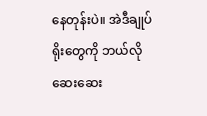နေတုန်းပဲ။ အဲဒီချုပ်ရိုးတွေကို ဘယ်လိုဆေးဆေး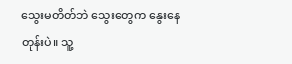သွေးမတိတ်ဘဲ သွေးတွေက နွေးနေတုန်းပဲ။ သူ့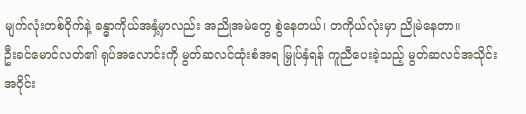မျက်လုံးတစ်ဝိုက်နဲ့ ခန္ဓာကိုယ်အနှံ့မှာလည်း အညိုအမဲတွေ စွဲနေတယ်၊ တကိုယ်လုံးမှာ ညိုမဲနေတာ။
ဦးခင်မောင်လတ်၏ ရုပ်အလောင်းကို မွတ်ဆလင်ထုံးစံအရ မြှုပ်နှံရန် ကူညီပေးခဲ့သည့် မွတ်ဆလင်အသိုင်းအဝိုင်း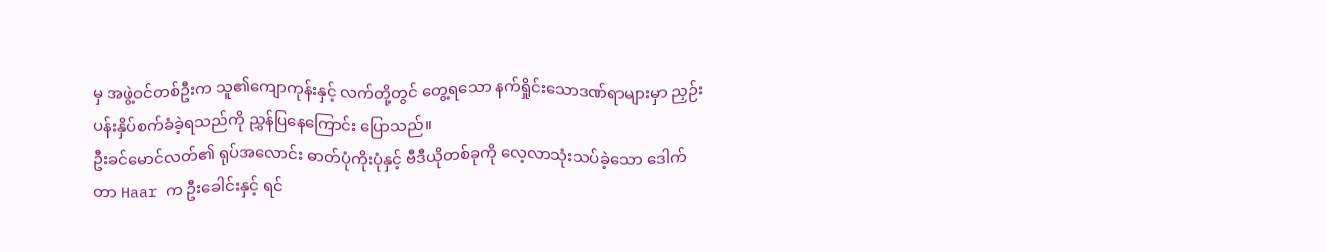မှ အဖွဲ့ဝင်တစ်ဦးက သူ၏ကျောကုန်းနှင့် လက်တို့တွင် တွေ့ရသော နက်ရှိုင်းသောဒဏ်ရာများမှာ ညှဉ်းပန်းနှိပ်စက်ခံခဲ့ရသည်ကို ညွှန်ပြနေကြောင်း ပြောသည်။
ဦးခင်မောင်လတ်၏ ရုပ်အလောင်း ဓာတ်ပုံကိုးပုံနှင့် ဗီဒီယိုတစ်ခုကို လေ့လာသုံးသပ်ခဲ့သော ဒေါက်တာ Haar က ဦးခေါင်းနှင့် ရင်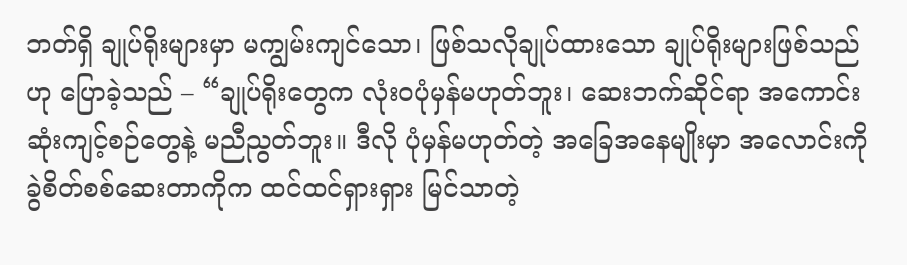ဘတ်ရှိ ချုပ်ရိုးများမှာ မကျွမ်းကျင်သော၊ ဖြစ်သလိုချုပ်ထားသော ချုပ်ရိုးများဖြစ်သည်ဟု ပြောခဲ့သည် – “ချုပ်ရိုးတွေက လုံးဝပုံမှန်မဟုတ်ဘူး၊ ဆေးဘက်ဆိုင်ရာ အကောင်းဆုံးကျင့်စဉ်တွေနဲ့ မညီညွတ်ဘူး။ ဒီလို ပုံမှန်မဟုတ်တဲ့ အခြေအနေမျိုးမှာ အလောင်းကို ခွဲစိတ်စစ်ဆေးတာကိုက ထင်ထင်ရှားရှား မြင်သာတဲ့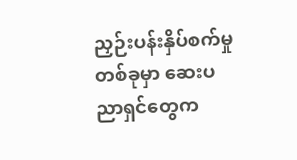ညှဉ်းပန်းနှိပ်စက်မှုတစ်ခုမှာ ဆေးပညာရှင်တွေက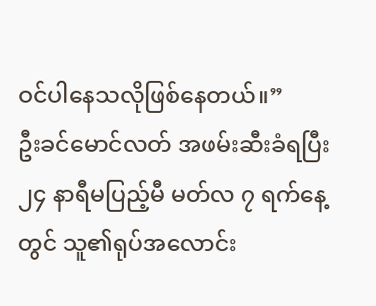ဝင်ပါနေသလိုဖြစ်နေတယ်။”
ဦးခင်မောင်လတ် အဖမ်းဆီးခံရပြီး ၂၄ နာရီမပြည့်မီ မတ်လ ၇ ရက်နေ့တွင် သူ၏ရုပ်အလောင်း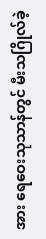အား ရေဝေးသုသာန်တွင် မီးသဂြိုလ်ခဲ့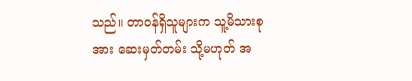သည်။ တာဝန်ရှိသူများက သူ့မိသားစုအား ဆေးမှတ်တမ်း သို့မဟုတ် အ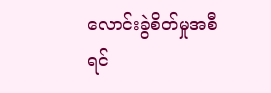လောင်းခွဲစိတ်မှုအစီရင်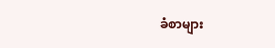ခံစာများ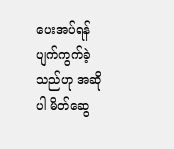ပေးအပ်ရန် ပျက်ကွက်ခဲ့သည်ဟု အဆိုပါ မိတ်ဆွေ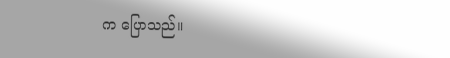က ပြောသည်။